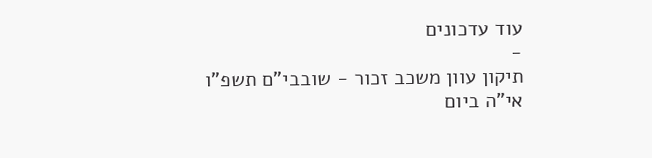עוד עדכונים
-
תיקון עוון משכב זכור - שובבי"ם תשפ"ו
אי"ה ביום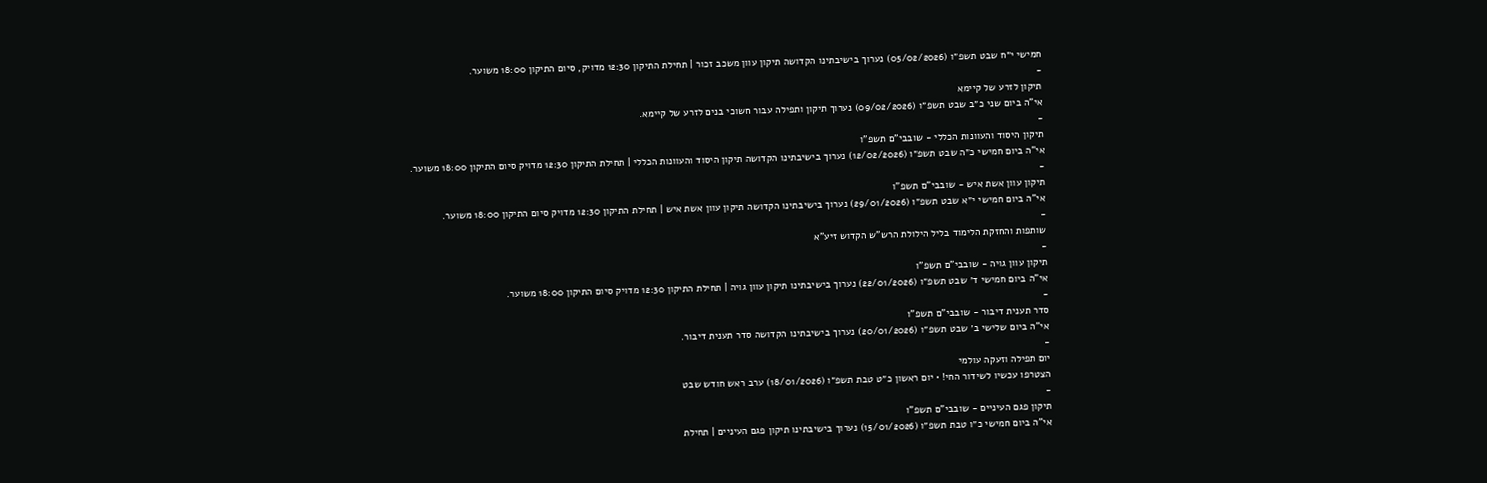חמישי י״ח שבט תשפ״ו (05/02/2026) נערוך בישיבתינו הקדושה תיקון עוון משכב זכור | תחילת התיקון 12:30 מדויק, סיום התיקון 18:00 משוער.
-
תיקון לזרע של קיימא
אי"ה ביום שני כ״ב שבט תשפ״ו (09/02/2026) נערוך תיקון ותפילה עבור חשוכי בנים לזרע של קיימא.
-
תיקון היסוד והעוונות הכללי - שובבי"ם תשפ"ו
אי"ה ביום חמישי כ״ה שבט תשפ״ו (12/02/2026) נערוך בישיבתינו הקדושה תיקון היסוד והעוונות הכללי | תחילת התיקון 12:30 מדויק סיום התיקון 18:00 משוער.
-
תיקון עוון אשת איש - שובבי"ם תשפ"ו
אי"ה ביום חמישי י״א שבט תשפ״ו (29/01/2026) נערוך בישיבתינו הקדושה תיקון עוון אשת איש | תחילת התיקון 12:30 מדויק סיום התיקון 18:00 משוער.
-
שותפות והחזקת הלימוד בליל הילולת הרש"ש הקדוש זיע"א
-
תיקון עוון גויה - שובבי"ם תשפ"ו
אי"ה ביום חמישי ד׳ שבט תשפ״ו (22/01/2026) נערוך בישיבתינו תיקון עוון גויה | תחילת התיקון 12:30 מדויק סיום התיקון 18:00 משוער.
-
סדר תענית דיבור - שובבי"ם תשפ"ו
אי"ה ביום שלישי ב׳ שבט תשפ״ו (20/01/2026) נערוך בישיבתינו הקדושה סדר תענית דיבור.
-
יום תפילה וזעקה עולמי
הצטרפו עכשיו לשידור החי! • יום ראשון כ״ט טבת תשפ״ו (18/01/2026) ערב ראש חודש שבט
-
תיקון פגם העיניים - שובבי"ם תשפ"ו
אי"ה ביום חמישי כ״ו טבת תשפ״ו (15/01/2026) נערוך בישיבתינו תיקון פגם העיניים | תחילת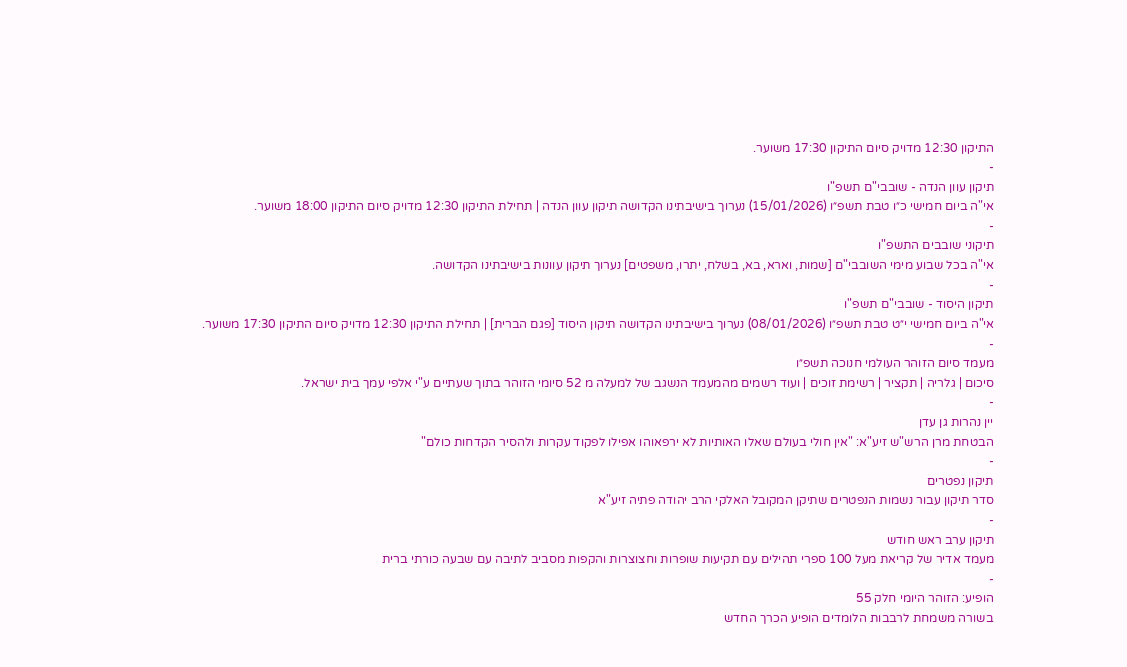התיקון 12:30 מדויק סיום התיקון 17:30 משוער.
-
תיקון עוון הנדה - שובבי"ם תשפ"ו
אי"ה ביום חמישי כ״ו טבת תשפ״ו (15/01/2026) נערוך בישיבתינו הקדושה תיקון עוון הנדה | תחילת התיקון 12:30 מדויק סיום התיקון 18:00 משוער.
-
תיקוני שובבים התשפ"ו
אי"ה בכל שבוע מימי השובבי"ם [שמות, וארא, בא, בשלח, יתרו, משפטים] נערוך תיקון עוונות בישיבתינו הקדושה.
-
תיקון היסוד - שובבי"ם תשפ"ו
אי"ה ביום חמישי י״ט טבת תשפ״ו (08/01/2026) נערוך בישיבתינו הקדושה תיקון היסוד [פגם הברית] | תחילת התיקון 12:30 מדויק סיום התיקון 17:30 משוער.
-
מעמד סיום הזוהר העולמי חנוכה תשפ״ו
סיכום | גלריה | תקציר | רשימת זוכים | ועוד רשמים מהמעמד הנשגב של למעלה מ 52 סיומי הזוהר בתוך שעתיים ע"י אלפי עמך בית ישראל.
-
יין נהרות גן עדן
הבטחת מרן הרש"ש זיע"א: "אין חולי בעולם שאלו האותיות לא ירפאוהו אפילו לפקוד עקרות ולהסיר הקדחות כולם"
-
תיקון נפטרים
סדר תיקון עבור נשמות הנפטרים שתיקן המקובל האלקי הרב יהודה פתיה זיע"א
-
תיקון ערב ראש חודש
מעמד אדיר של קריאת מעל 100 ספרי תהילים עם תקיעות שופרות וחצוצרות והקפות מסביב לתיבה עם שבעה כורתי ברית
-
הופיע: הזוהר היומי חלק 55
בשורה משמחת לרבבות הלומדים הופיע הכרך החדש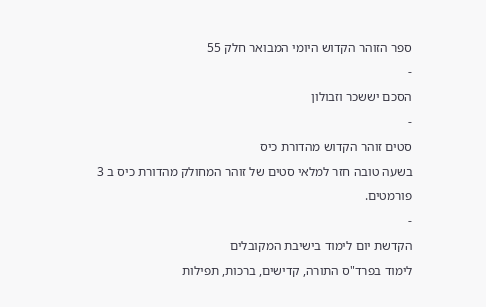ספר הזוהר הקדוש היומי המבואר חלק 55
-
הסכם יששכר וזבולון
-
סטים זוהר הקדוש מהדורת כיס
בשעה טובה חזר למלאי סטים של זוהר המחולק מהדורת כיס ב 3 פורמטים.
-
הקדשת יום לימוד בישיבת המקובלים
לימוד בפרד"ס התורה, קדישים, ברכות, תפילות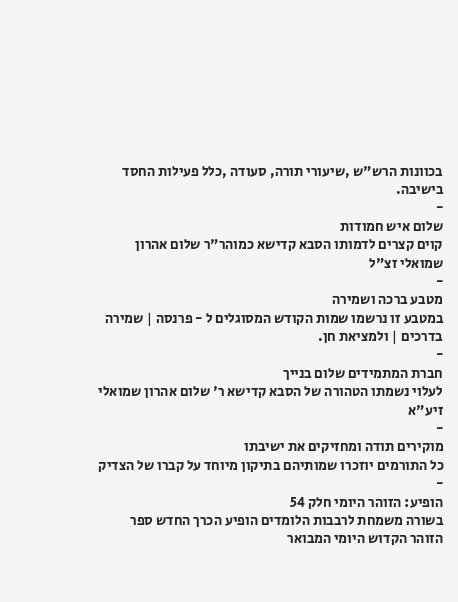בכוונות הרש"ש ,שיעורי תורה, סעודה ,כלל פעילות החסד בישיבה.
-
שלום איש חמודות
קוים קצרים לדמותו הסבא קדישא כמוהר"ר שלום אהרון שמואלי זצ"ל
-
מטבע ברכה ושמירה
במטבע זו נרשמו שמות הקודש המסוגלים ל - פרנסה | שמירה בדרכים | ולמציאת חן.
-
חברת המתמידים שלום בנייך
לעלוי נשמתו הטהורה של הסבא קדישא ר' שלום אהרון שמואלי זיע"א
-
מוקירים תודה ומחזיקים את ישיבתו
כל התורמים יוזכרו שמותיהם בתיקון מיוחד על קברו של הצדיק
-
הופיע: הזוהר היומי חלק 54
בשורה משמחת לרבבות הלומדים הופיע הכרך החדש ספר הזוהר הקדוש היומי המבואר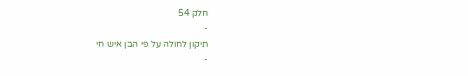חלק 54
-
תיקון לחולה על פי הבן איש חי
-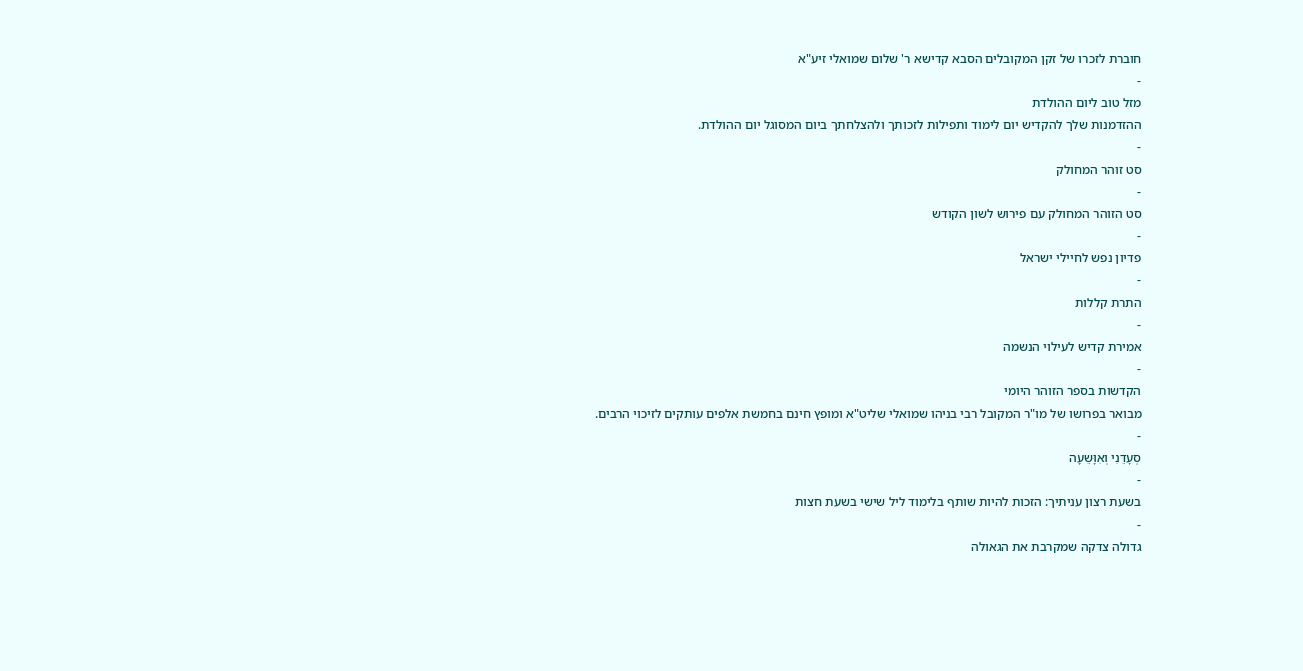חוברת לזכרו של זקן המקובלים הסבא קדישא ר' שלום שמואלי זיע"א
-
מזל טוב ליום ההולדת
ההזדמנות שלך להקדיש יום לימוד ותפילות לזכותך ולהצלחתך ביום המסוגל יום ההולדת.
-
סט זוהר המחולק
-
סט הזוהר המחולק עם פירוש לשון הקודש
-
פדיון נפש לחיילי ישראל
-
התרת קללות
-
אמירת קדיש לעילוי הנשמה
-
הקדשות בספר הזוהר היומי
מבואר בפרושו של מו"ר המקובל רבי בניהו שמואלי שליט"א ומופץ חינם בחמשת אלפים עותקים לזיכוי הרבים.
-
סְעָדֵנִי וְאִוָּשֵעָה
-
בשעת רצון עניתיך: הזכות להיות שותף בלימוד ליל שישי בשעת חצות
-
גדולה צדקה שמקרבת את הגאולה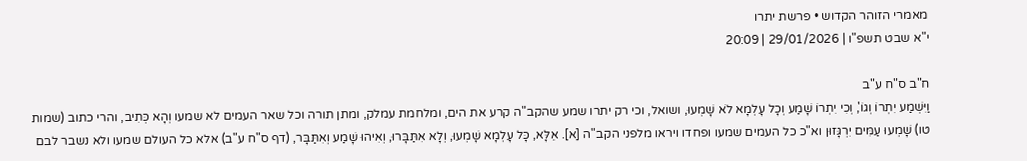מאמרי הזוהר הקדוש • פרשת יתרו
י"א שבט תשפ"ו | 29/01/2026 | 20:09

ח"ב ס"ח ע"ב
וַיִּשְׁמַע יִתְרוֹ וְגוֹ', וְכִי יִתְרוֹ שָׁמַע וְכָל עָלְמָא לֹא שָׁמְעוּ, ושואל, וכי רק יתרו שמע שהקב"ה קרע את הים, ומלחמת עמלק, ומתן תורה וכל שאר העמים לא שמעו וְהָא כְּתִיב, והרי כתוב (שמות טו) שָׁמְעוּ עַמִּים יִרְגָּזוּן וא"כ כל העמים שמעו ופחדו ויראו מלפני הקב"ה [א]. אֵלָּא, כָּל עָלְמָא שָׁמְעוּ, וְלָא אִתַּבָּרוּ, וְאִיהוּ שָׁמַע וְאִתַּבָּר, (דף ס"ח ע"ב) אלא כל העולם שמעו ולא נשבר לבם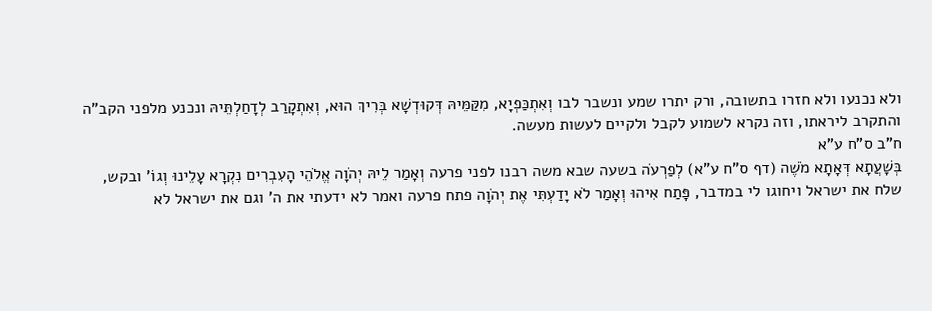ולא נכנעו ולא חזרו בתשובה, ורק יתרו שמע ונשבר לבו וְאִתְכַּפְיָא, מִקַּמֵּיהּ דְּקוּדְשָׁא בְּרִיךְ הוּא, וְאִתְקָרַב לְדָחַלְתֵּיהּ ונכנע מלפני הקב"ה והתקרב ליראתו, וזה נקרא לשמוע לקבל ולקיים לעשות מעשה.
ח"ב ס"ח ע"א
בְּשָׁעֲתָא דְּאָתָא מֹשֶׁה (דף ס"ח ע"א) לְפַרְעֹה בשעה שבא משה רבנו לפני פרעה וְאָמַר לֵיהּ יְהֹוָה אֱלֹהֵי הָעִבְרִים נִקְרָא עָלֵינוּ וְגוֹ' ובקש, שלח את ישראל ויחוגו לי במדבר, פָּתַח אִיהוּ וְאָמַר לֹא יָדַעְתִּי אֶת יְהֹוָה פתח פרעה ואמר לא ידעתי את ה' וגם את ישראל לא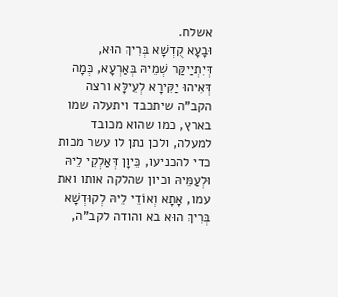אשלח.
וּבָעָא קֻדְשָׁא בְּרִיךְ הוּא, דְּיִתְיַיקַּר שְׁמֵיהּ בְּאַרְעָא, כְּמָה דְּאִיהוּ יַקִּירָא לְעֵילָּא ורצה הקב"ה שיתכבד ויתעלה שמו בארץ, כמו שהוא מכובד למעלה, ולכן נתן לו עשר מכות כדי להכניעו, כֵּיוָן דְּאַלְקֵי לֵיהּ וּלְעַמֵּיהּ וכיון שהלקה אותו ואת עמו, אָתָא וְאוֹדֵי לֵיהּ לְקוּדְשָׁא בְּרִיךְ הוּא בא והודה לקב"ה,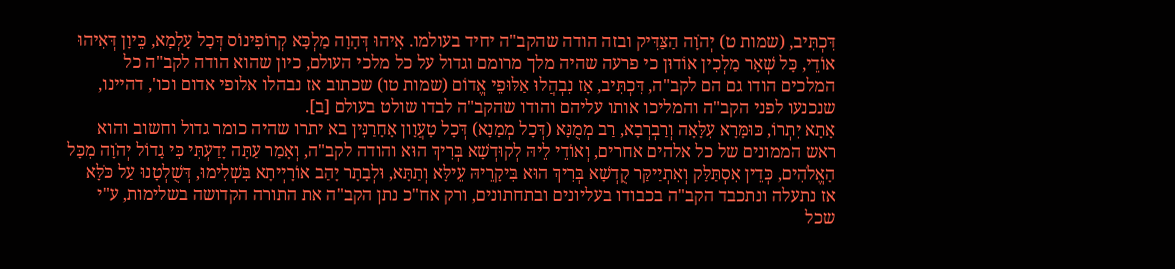דִּכְתִּיב, (שמות ט) יְהֹוָה הַצַּדִּיק ובזה הודה שהקב"ה יחיד בעולמו. אִיהוּ דְּהָוָה מַלְכָּא קְרוֹפִינוֹס דְּכָל עָלְמָא, כֵּיוָן דְּאִיהוּ אוֹדֵי, כָּל שְׁאָר מַלְכִין אוֹדוּן כי פרעה שהיה מלך מרומם וגדול על כל מלכי העולם, כיון שהוא הודה לקב"ה כל המלכים הודו גם הם לקב"ה, דִּכְתִּיב, אָז נִבְהֲלוּ אַלּוּפֵי אֱדוֹם (שמות טו) שכתוב אז נבהלו אלופי אדום וכו', דהיינו, שנכנעו לפני הקב"ה והמליכו אותו עליהם והודו שהקב"ה לבדו שולט בעולם [ב].
אָתָא יִתְרוֹ, כּוּמָּרָא עִלָּאָה וְרַבְרְבָא, רַב מְמֻנָּא (דְּכָל מְמָנָא) דְּכָל טָעֲוָון אָחָרַנִּין בא יתרו שהיה כומר גדול וחשוב והוא ראש הממונים של כל אלהים אחרים, וְאוֹדֵי לֵיהּ לְקוּדְשָׁא בְּרִיךְ הוּא והודה לקב"ה, וְאָמַר עַתָּה יָדַעְתִּי כִּי גָדוֹל יְהֹוָה מִכָּל הָאֱלֹהִים, כְּדֵין אִסְתַּלַּק וְאִתְיַיקַּר קֻדְשָׁא בְּרִיךְ הוּא בִּיקָרֵיהּ עֵילָּא וְתַתָּא, וּלְבָתָר יָהַב אוֹרָיְיתָא בִּשְׁלִימוּ, דְּשֻׁלְטָנוּ עַל כֹּלָּא אז נתעלה ונתכבד הקב"ה בכבודו בעליונים ובתחתונים, ורק אח"כ נתן הקב"ה את התורה הקדושה בשלימות, ע"י שכל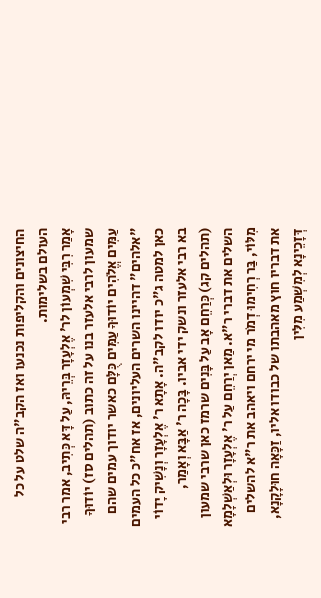החיצונים והקליפות נכנעו ואז הקב"ה שלט על כל העולם בשלימות.
אָמַר רִבִּי שִׁמְעוֹן לר' אֶלְעָזָר בְּרֵיהּ, עַל דָּא כְּתִיב, אמר רבי שמעון לרבי אלעזר בנו על זה כתוב (תהלים סז) יוֹדוּךָ עַמִּים אֱלֹהִים יוֹדוּךָ עַמִּים כֻּלָּם כאשר יודוך עמים שהם "אלהים" דהיינו השרים העליונים, אז אח"כ כל העמים כאן למטה ג"כ יודו לקב"ה. אָתָא ר' אֶלְעָזָר וְנָשִׁיק יָדוֹי בא רבי אלעזר ונשק ידי אביו. בָּכָה ר' אַבָּא וְאָמַר, (תהלים קג) כְּרַחֵם אָב עַל בָּנִים שרמז כאן שרבי שמעון השלים את דברי ר"א. מַאן יְרַחֵם עַל ר' אֶלְעָזָר וּלְאַשְׁלָמָא מִלּוֹי, בַּר רְחִימוּ דְמֹר מי ירחם ויאהב את ר"א להשלים את דבריו חוץ מאהבתו של כבודו אליו, זַכָּאָה חוּלָקָנָא, דְּזָכֵינָא לְמִשְׁמַע מִלִּין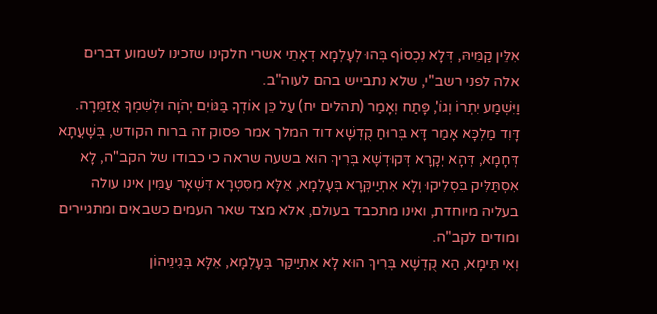אִלֵּין קַמֵּיהּ, דְּלָא נִכְסוֹף בְּהוּ לְעָלְמָא דְאָתֵי אשרי חלקינו שזכינו לשמוע דברים אלה לפני רשב"י, שלא נתבייש בהם לעוה"ב.
וַיִּשְׁמַע יִתְרוֹ וְגוֹ', פָּתַח וְאָמַר (תהלים יח) עַל כֵּן אוֹדְךָ בַּגּוֹיִם יְהֹוָה וּלְשִׁמְךָ אֲזַמֵּרָה. דָּוִד מַלְכָּא אָמַר דָּא בְּרוּחַ קֻדְשָׁא דוד המלך אמר פסוק זה ברוח הקודש, בְּשָׁעֲתָא דְּחָמָא, דְּהָא יְקָרָא דְּקוּדְשָׁא בְּרִיךְ הוּא בשעה שראה כי כבודו של הקב"ה, לָא אִסְתַּלִּיק בִּסְלִיקוּ וְלָא אִתְיַיקְּרָא בְּעָלְמָא, אֵלָּא מִסִּטְרָא דִּשְׁאָר עַמִּין אינו עולה בעליה מיוחדת, ואינו מתכבד בעולם, אלא מצד שאר העמים כשבאים ומתגיירים ומודים לקב"ה.
וְאִי תֵּימָא, הַא קֻדְשָׁא בְּרִיךְ הוּא לָא אִתְיַיקַּר בְּעָלְמָא, אֵלָּא בְּגִינֵיהוֹן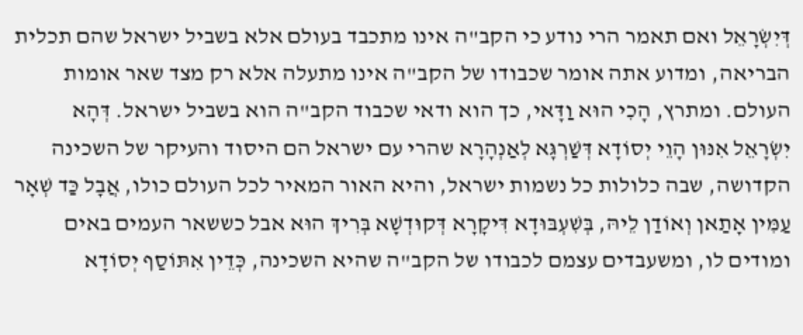דְּיִשְׂרָאֵל ואם תאמר הרי נודע כי הקב"ה אינו מתכבד בעולם אלא בשביל ישראל שהם תכלית הבריאה, ומדוע אתה אומר שכבודו של הקב"ה אינו מתעלה אלא רק מצד שאר אומות העולם. ומתרץ, הָכִי הוּא וַדָּאי, כך הוא ודאי שכבוד הקב"ה הוא בשביל ישראל. דְּהָא יִשְׂרָאֵל אִנּוּן הָוֵי יְסוֹדָא דְּשַׁרְגָּא לְאַנְהָרָא שהרי עם ישראל הם היסוד והעיקר של השכינה הקדושה, שבה כלולות כל נשמות ישראל, והיא האור המאיר לכל העולם כולו, אֲבָל כַּד שְׁאָר עַמִּין אָתַאן וְאוֹדַן לֵיהּ, בְּשִׁעְבּוּדָא דִּיקָרָא דְּקוּדְשָׁא בְּרִיךְ הוּא אבל כששאר העמים באים ומודים לו, ומשעבדים עצמם לכבודו של הקב"ה שהיא השכינה, כְּדֵין אִתּוֹסַף יְסוֹדָא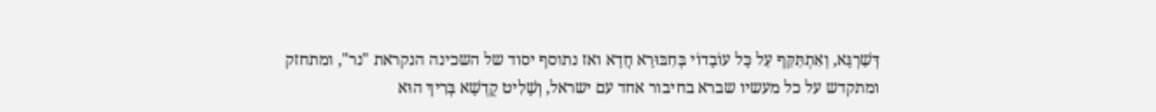דְּשַׁרְגָּא, וְאִתְתַּקַּף עַל כָּל עוֹבָדוֹי בְּחִבּוּרָא חֲדָא ואז נתוסף יסוד של השכינה הנקראת "נר", ומתחזק ומתקדש על כל מעשיו שברא בחיבור אחד עם ישראל, וְשָׁלִיט קֻדְשָׁא בְּרִיךְ הוּא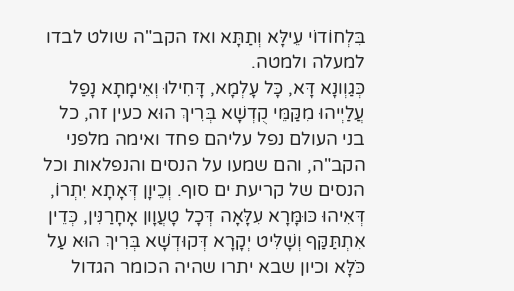בִּלְחוֹדוֹי עֵילָּא וְתַתָּא ואז הקב"ה שולט לבדו למעלה ולמטה.
כְּגַוְונָא דָּא, כָּל עָלְמָא, דָּחִילוּ וְאֵימָתָא נָפַל עֲלַיְיהוּ מִקַּמֵּי קֻדְשָׁא בְּרִיךְ הוּא כעין זה, כל בני העולם נפל עליהם פחד ואימה מלפני הקב"ה, והם שמעו על הנסים והנפלאות וכל הנסים של קריעת ים סוף. וְכֵיוָן דְּאָתָא יִתְרוֹ, דְּאִיהוּ כּוּמָּרָא עִלָּאָה דְּכָל טָעֲוָון אָחָרַנִּין, כְּדֵין אִתְתַּקַּף וְשָׁלִּיט יְקָרָא דְּקוּדְשָׁא בְּרִיךְ הוּא עַל כֹּלָּא וכיון שבא יתרו שהיה הכומר הגדול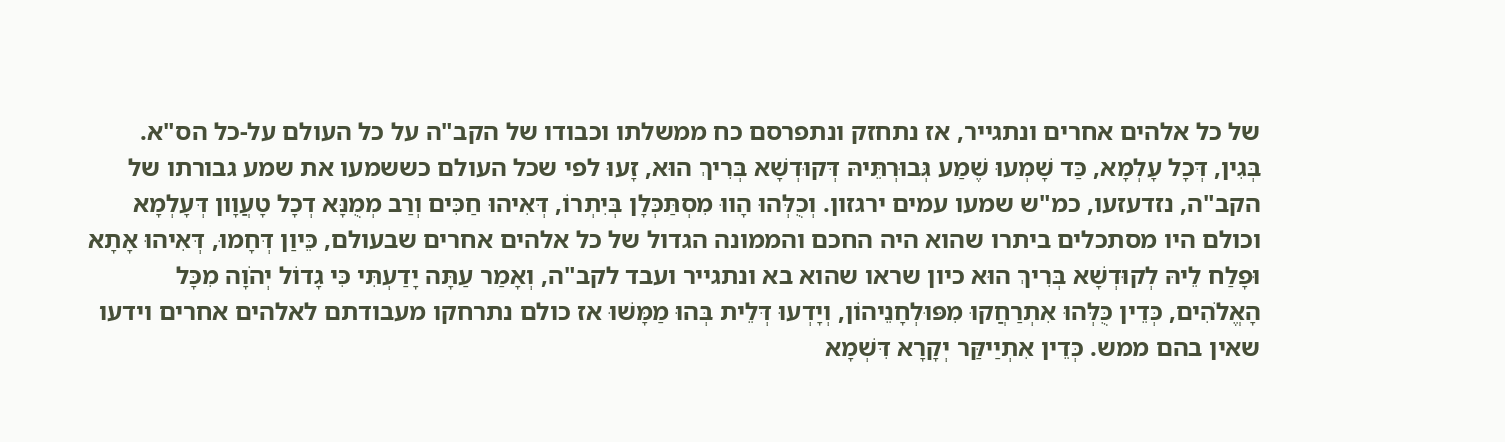של כל אלהים אחרים ונתגייר, אז נתחזק ונתפרסם כח ממשלתו וכבודו של הקב"ה על כל העולם על-כל הס"א.
בְּגִין, דְּכָל עָלְמָא, כַּד שָׁמְעוּ שֶׁמַע גְּבוּרְתֵּיהּ דְּקוּדְשָׁא בְּרִיךְ הוּא, זָעוּ לפי שכל העולם כששמעו את שמע גבורתו של הקב"ה, נזדעזעו, כמ"ש שמעו עמים ירגזון. וְכֻלְּהוּ הָווּ מִסְתַּכְּלָן בְּיִתְרוֹ, דְּאִיהוּ חַכִּים וְרַב מְמֻנָּא דְכָל טָעֲוָון דְּעָלְמָא וכולם היו מסתכלים ביתרו שהוא היה החכם והממונה הגדול של כל אלהים אחרים שבעולם, כֵּיוַן דְּחָמוּ, דְּאִיהוּ אָתָא וּפָלַח לֵיהּ לְקוּדְשָׁא בְּרִיךְ הוּא כיון שראו שהוא בא ונתגייר ועבד לקב"ה, וְאָמַר עַתָּה יָדַעְתִּי כִּי גָדוֹל יְהֹוָה מִכָּל הָאֱלֹהִים, כְּדֵין כֻּלְּהוּ אִתְרַחֲקוּ מִפּוּלְחָנֵיהוֹן, וְיָדְעוּ דְּלֵית בְּהוּ מַמָּשׁוּ אז כולם נתרחקו מעבודתם לאלהים אחרים וידעו שאין בהם ממש. כְּדֵין אִתְיַיקַּר יְקָרָא דִּשְׁמָא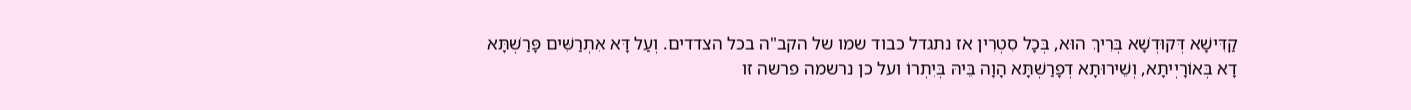קַדִּישָׁא דְּקוּדְשָׁא בְּרִיךְ הוּא, בְּכָל סִטְרִין אז נתגדל כבוד שמו של הקב"ה בכל הצדדים. וְעַל דָּא אִתְרַשִּׁים פָּרַשְׁתָּא דָא בְּאוֹרָיְיתָא, וְשֵׁירוּתָא דְפָרַשְׁתָּא הָוָה בֵּיהּ בְּיִתְרוֹ ועל כן נרשמה פרשה זו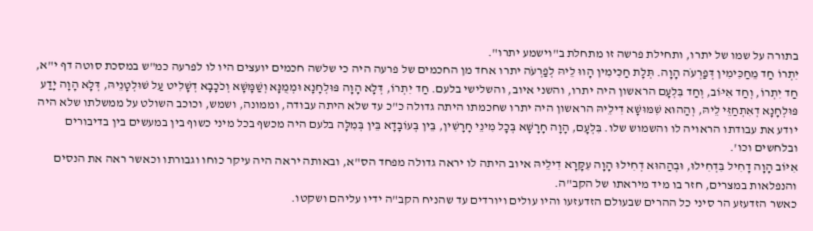בתורה על שמו של יתרו, ותחילת פרשה זו מתחלת ב"וישמע יתרו".
יִתְרוֹ חַד מֵחַכִּימִין דְּפַרְעֹה הָוָה. תְּלָת חַכִּימִין הָווּ לֵיהּ לְפַרְעֹה יתרו אחד מן החכמים של פרעה היה כי שלשה חכמים יועצים היו לו לפרעה כמ"ש במסכת סוטה דף י"א, חַד יִתְרוֹ, וְחַד אִיּוֹב, וְחַד בִּלְעָם הראשון היה יתרו, והשני איוב, והשלישי בלעם. חַד יִתְרוֹ, דְּלָא הָוָה פּוּלְחָנָא וּמְמֻנָּא וְשַׁמָּשָׁא וְכֹכָבָא דְשָׁלִיט עַל שׁוּלְטָנֵיהּ, דְּלָא הָוָה יָדַע פּוּלְחָנָא דְאִתְחַזֵּי לֵיהּ, וְהַהוּא שִׁמּוּשָׁא דִילֵיהּ הראשון היה יתרו שחכמתו היתה גדולה כ"כ עד שלא היתה עבודה, וממונה, ושמש, וכוכב השולט על ממשלתו שלא היה יודע את עבודתו הראויה לו והשמוש שלו. בִּלְעָם, הָוָה חָרָשָׁא בְּכָל מִינֵי חָרָשִׁין, בֵּין בְּעוֹבָדָא בֵּין בְּמִלָּה בלעם היה מכשף בכל מיני כשוף בין במעשים בין בדיבורים ובלחשים וכו'.
אִיּוֹב הָוָה דָחִיל בִּדְחִילוּ, וּבְהַהוּא דְחִילוּ הָוָה עִקָּרָא דִילֵיהּ איוב היתה לו יראה גדולה מפחד הס"א, ובאותה יראה היה עיקר כוחו וגבורתו וכאשר ראה את הנסים והנפלאות במצרים, חזר בו מיד מיראתו של הקב"ה.
כאשר הזדעזע הר סיני כל ההרים שבעולם הזדעזעו והיו עולים ויורדים עד שהניח הקב"ה ידיו עליהם ושקטו.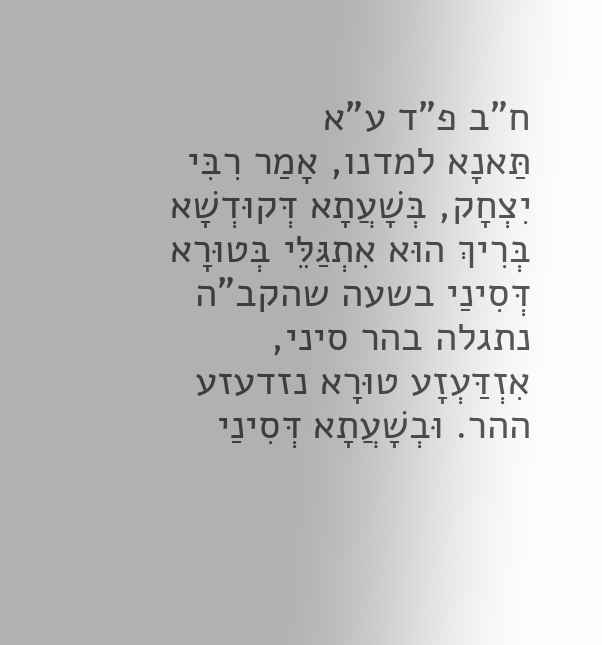ח"ב פ"ד ע"א
תַּאנָא למדנו, אָמַר רִבִּי יִצְחָק, בְּשָׁעֲתָא דְּקוּדְשָׁא בְּרִיךְ הוּא אִתְגַּלֵּי בְּטוּרָא דְּסִינַי בשעה שהקב"ה נתגלה בהר סיני, אִזְדַּעְזָע טוּרָא נזדעזע ההר. וּבְשָׁעֲתָא דְּסִינַי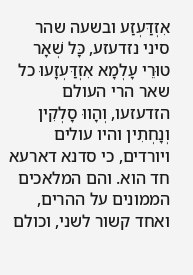אִזְדַּעְזַע ובשעה שהר סיני נזדעזע, כָּל שְׁאָר טוּרֵי עָלְמָא אִזְדַּעְזָעוּ כל שאר הרי העולם הזדעזעו, וְהָווּ סָלְקִין וְנָחְתִין והיו עולים ויורדים, כי סדנא דארעא חד הוא. והם המלאכים הממונים על ההרים, ואחד קשור לשני, וכולם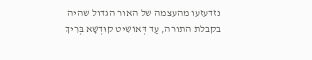נזדעזעו מהעצמה של האור הגדול שהיה בקבלת התורה, עַד דְּאוֹשִׁיט קוּדְשָׁא בְּרִיךְ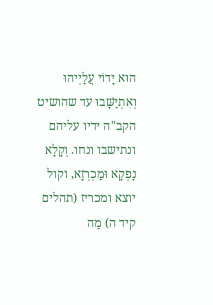הוּא יָדוֹי עֲלַיְיהוּ וְאִתְיַשָּׁבוּ עד שהושיט הקב"ה ידיו עליהם ונתישבו ונחו. וְקָלָא נָפְקָא וּמַכְרְזָא, וקול יוצא ומכריז (תהלים קיד ה) מַה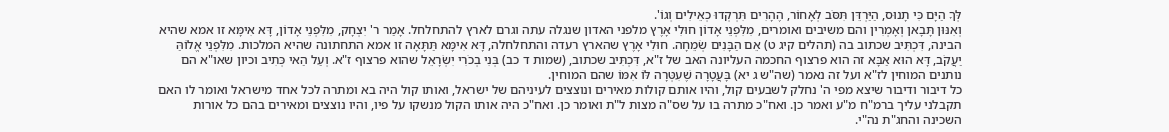לְּךָ הַיָּם כִּי תָנוּס, הַיַּרְדֵּן תִּסֹּב לְאָחוֹר, הֶהָרִים תִּרְקְדוּ כְאֵילִים וְגוֹ'.
וְאִנּוּן תָּבָאן וְאָמְרִין והם משיבים ואומרים, מִלִּפְנֵי אָדוֹן חוּלִי אָרֶץ מלפני האדון שנגלה עתה וגרם לארץ להתחלחל. אָמַר ר' יִצְחָק, מִלִּפְנֵי אָדוֹן, דָּא אִימָּא זו אמא שהיא הבינה, דִּכְתִּיב שכתוב בה (תהלים קיג ט) אֵם הַבָּנִים שְׂמֵחָה. חוּלִי אָרֶץ שהארץ רעדה והתחלחלה, דָּא אִימָּא תַּתָּאָה זו אמא התחתונה שהיא המלכות. מִלִּפְנֵי אֱלוֹהַּ יַעֲקֹב, דָּא הוּא אַבָּא זה הוא פרצוף החכמה העליונה האב של ז"א, דִּכְתִּיב שכתוב, (שמות ד כב) בְּנִי בְכֹרִי יִשְׂרָאֵל שהוא פרצוף ז"א. וְעַל הַאי כְּתִיב וכיון שאו"א הם נותנים המוחין לז"א ועל זה נאמר (שה"ש ג יא) בָּעֲטָרָה שֶׁעִטְּרָה לּוֹ אִמּוֹ שהם המוחין.
כל דיבור ודיבור שיצא מפי ה' נחלק לשבעים קול, והיו אותם קולות מאירים ונוצצים לעיניהם של ישראל, ואותו קול היה בא ומתרה לכל אחד מישראל ואומר לו האם תקבלני עליך ברמ"ח מ"ע ואמר כן. ואח"כ מתרה בו על שס"ה מצות ל"ת ואומר כן. ואח"כ היה אותו הקול מנשקו על פיו, והיו נוצצים ומאירים בהם כל אורות השכינה והחג"ת נה"י.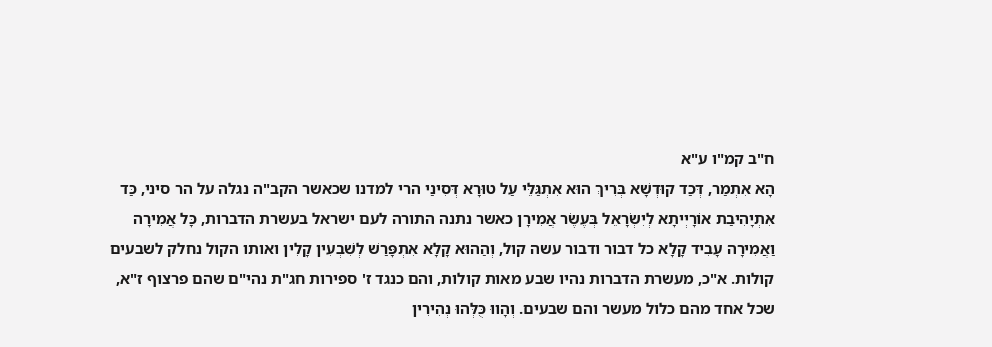ח"ב קמ"ו ע"א
הָא אִתְמַר, דְּכַד קוּדְשָׁא בְּרִיךְ הוּא אִתְגַּלֵּי עַל טוּרָא דְּסִינַי הרי למדנו שכאשר הקב"ה נגלה על הר סיני, כַּד אִתְיָהִיבַת אוֹרָיְיתָא לְיִשְׂרָאֵל בְּעֶשֶׂר אֲמִירָן כאשר נתנה התורה לעם ישראל בעשרת הדברות, כָּל אֲמִירָה וַאֲמִירָה עָבִיד קָלָא כל דבור ודבור עשה קול, וְהַהוּא קָלָא אִתְפָּרַשׁ לְשִׁבְעִין קָלִין ואותו הקול נחלק לשבעים קולות. א"כ, מעשרת הדברות נהיו שבע מאות קולות, והם כנגד ז' ספירות חג"ת נהי"ם שהם פרצוף ז"א, שכל אחד מהם כלול מעשר והם שבעים. וְהָווּ כֻּלְּהוּ נְהִירִין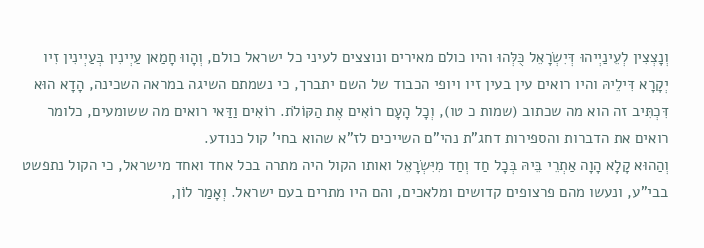וְנָצְצִין לְעֵינַיְיהוּ דְּיִשְׂרָאֵל כֻּלְּהוּ והיו כולם מאירים ונוצצים לעיני כל ישראל כולם, וְהָווּ חָמַאן עַיְינִין בְּעַיְינִין זִיו יְקָרָא דִּילֵיהּ והיו רואים עין בעין זיו ויופי הכבוד של השם יתברך, כי נשמתם השיגה במראה השכינה, הָדָא הוּא דִּכְתִּיב זה הוא מה שכתוב (שמות כ טו), וְכָל הָעָם רוֹאִים אֶת הַקּוֹלֹת. רוֹאִים וַדַּאי רואים מה ששומעים, כלומר רואים את הדברות והספירות דחג"ת נהי"ם השייכים לז"א שהוא בחי' קול כנודע.
וְהַהוּא קָלָא הָוָה אַתְרֵי בֵּיהּ בְּכָל חַד וְחַד מִיִּשְׂרָאֵל ואותו הקול היה מתרה בכל אחד ואחד מישראל, כי הקול נתפשט בבי"ע, ונעשו מהם פרצופים קדושים ומלאכים, והם היו מתרים בעם ישראל. וְאָמַר לוֹן,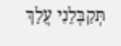תְּקַבְּלֵנִי עֲלָךְ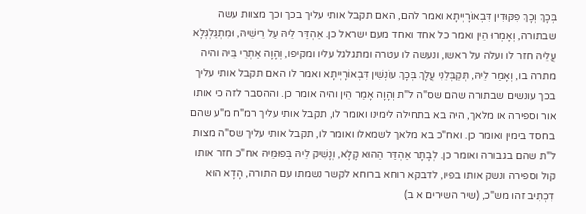בְּכָךְ וְכָךְ פִּקּוּדִין דִּבְאוֹרָיְיתָא ואמר להם, האם תקבל אותי עליך בכך וכך מצוות עשה שבתורה, וְאָמְרוּ הֵין ואמר כל אחד ואחד מעם ישראל כן. אַהְדַּר לֵיהּ עַל רֵישֵׁיהּ, וּמִתְגַּלְגְּלָא עֲלֵיהּ חזר לו ועלה על ראשו, ונעשה לו עטרה ומתגלגל עליו ומקיפו, וְהָוָה אַתְרֵי בֵּיהּ והיה מתרה בו, וְאָמַר לֵיהּ, תְּקַבְּלֵנִי עֲלָךְ בְּכָךְ עוֹנְשִׁין דִּבְאוֹרָיְיתָא ואמר לו האם תקבל אותי עליך בכך עונשים שבתורה שהם שס"ה ל"ת וְהָוָה אָמַר הֵין והיה אומר כן. וההסבר לזה כי אותו אור וספירה או מלאך, היה בא בתחילה לימינו ואומר לו, תקבל אותי עליך רמ"ח מ"ע שהם בחסד בימין ואומר כן. ואח"כ בא מלאך לשמאלו ואומר לו, תקבל אותי עליך שס"ה מצות ל"ת שהם בגבורה ואומר כן. לְבָתָר אַהְדַּר הַהוּא קָלָא, וְנָשִׁיק לֵיהּ בְּפוּמֵּיהּ אח"כ חזר אותו קול וספירה ונשק אותו בפיו, לדבקא רוחא ברוחא לקשר נשמתו עם התורה, הָדָא הוּא דִכְתִיב זהו מש"כ, (שיר השירים א ב)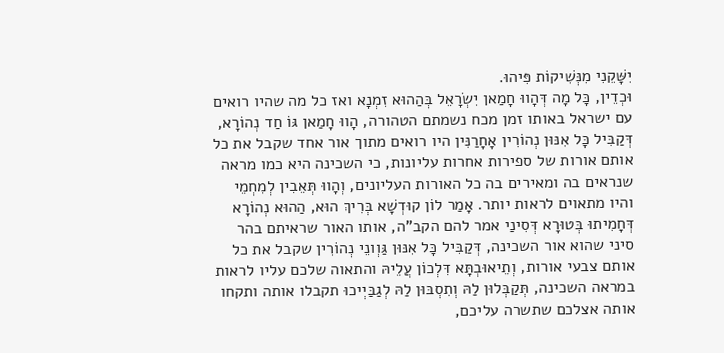יִשָּׁקֵנִי מִנְּשִׁיקוֹת פִּיהוּ.
וּכְדֵין, כָּל מָה דְּהָווּ חָמַאן יִשְׂרָאֵל בְּהַהוּא זִמְנָא ואז כל מה שהיו רואים עם ישראל באותו זמן מכח נשמתם הטהורה, הָווּ חָמַאן גּוֹ חַד נְהוֹרָא, דְּקַבִּיל כָּל אִנּוּן נְהוֹרִין אָחָרַנִּין היו רואים מתוך אור אחד שקבל את כל אותם אורות של ספירות אחרות עליונות, כי השכינה היא כמו מראה שנראים בה ומאירים בה כל האורות העליונים, וְהָווּ תְּאֵבִין לְמִחְמֵי והיו מתאוים לראות יותר. אָמַר לוֹן קוּדְשָׁא בְּרִיךְ הוּא, הַהוּא נְהוֹרָא דְּחָמִיתוּ בְּטוּרָא דְּסִינַי אמר להם הקב"ה, אותו האור שראיתם בהר סיני שהוא אור השכינה, דְּקַבִּיל כָּל אִנּוּן גַּוְונֵי נְהוֹרִין שקבל את כל אותם צבעי אורות, וְתֵיאוּבְתָּא דִּלְכוֹן עֲלֵיהּ והתאוה שלכם עליו לראות במראה השכינה, תְּקַבְּלוּן לַהּ וְתִסְבּוּן לַהּ לְגַבַּיְיכוּ תקבלו אותה ותקחו אותה אצלכם שתשרה עליכם,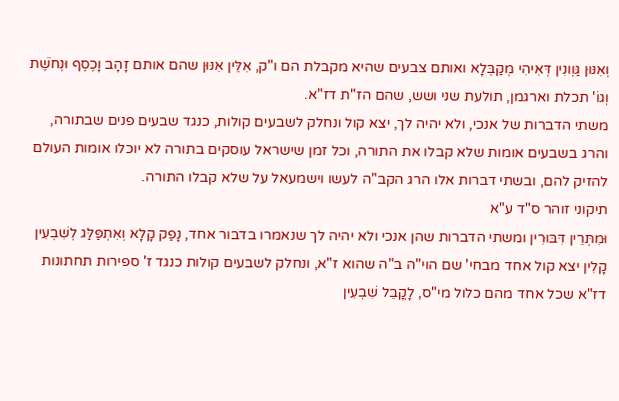וְאִנּוּן גַּוְונִין דְּאִיהִי מְקַבְּלָא ואותם צבעים שהיא מקבלת הם ו"ק, אִלֵּין אִנּוּן שהם אותם זָהָב וָכֶסֶף וּנְחֹשֶׁת וְגוֹ' תכלת וארגמן, תולעת שני ושש, שהם הז"ת דז"א.
משתי הדברות של אנכי, ולא יהיה לך, יצא קול ונחלק לשבעים קולות, כנגד שבעים פנים שבתורה, והרג בשבעים אומות שלא קבלו את התורה, וכל זמן שישראל עוסקים בתורה לא יוכלו אומות העולם להזיק להם, ובשתי דברות אלו הרג הקב"ה לעשו וישמעאל על שלא קבלו התורה.
תיקוני זוהר ס"ד ע"א
וּמִתְּרֵין דִּבּוּרִין ומשתי הדברות שהן אנכי ולא יהיה לך שנאמרו בדבור אחד, נָפַק קָלָא וְאִתְפַּלַּג לְשִׁבְעִין קָלִין יצא קול אחד מבחי' שם הוי"ה ב"ה שהוא ז"א, ונחלק לשבעים קולות כנגד ז' ספירות תחתונות דז"א שכל אחד מהם כלול מי"ס, לָקֳבֵל שִׁבְעִין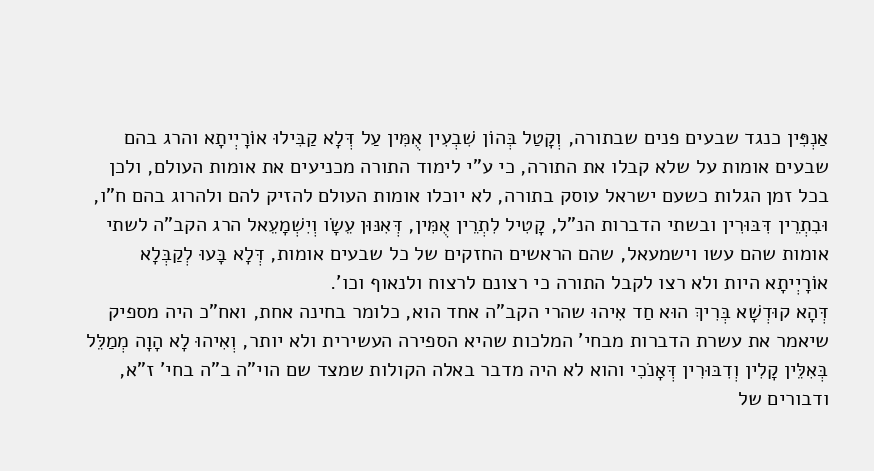אַנְפִּין כנגד שבעים פנים שבתורה, וְקָטַל בְּהוֹן שִׁבְעִין אֻמִּין עַל דְּלָא קַבִּילוּ אוֹרָיְיתָא והרג בהם שבעים אומות על שלא קבלו את התורה, כי ע"י לימוד התורה מכניעים את אומות העולם, ולכן בכל זמן הגלות כשעם ישראל עוסק בתורה, לא יוכלו אומות העולם להזיק להם ולהרוג בהם ח"ו, וּבִתְרֵין דִּבּוּרִין ובשתי הדברות הנ"ל, קָטִיל לִתְרֵין אֻמִּין, דְּאִנּוּן עֵשָׂו וְיִשְׁמָעֵאל הרג הקב"ה לשתי אומות שהם עשו וישמעאל, שהם הראשים החזקים של כל שבעים אומות, דְּלָא בָּעוּ לְקַבְּלָא אוֹרָיְיתָא היות ולא רצו לקבל התורה כי רצונם לרצוח ולנאוף וכו'.
דְּהָא קוּדְשָׁא בְּרִיךְ הוּא חַד אִיהוּ שהרי הקב"ה אחד הוא, כלומר בחינה אחת, ואח"כ היה מספיק שיאמר את עשרת הדברות מבחי' המלכות שהיא הספירה העשירית ולא יותר, וְאִיהוּ לָא הָוָה מְמַלֵּל בְּאִלֵּין קָלִין וְדִבּוּרִין דְּאָנֹכִי והוא לא היה מדבר באלה הקולות שמצד שם הוי"ה ב"ה בחי' ז"א, ודבורים של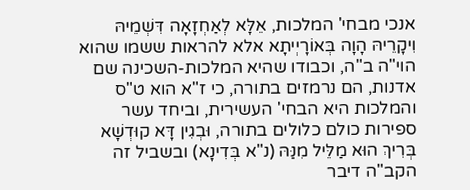אנכי מבחי' המלכות, אֵלָּא לְאַחְזָאָה דִּשְׁמֵיהּ וִיקָרֵיהּ הָוָה בְּאוֹרָיְיתָא אלא להראות ששמו שהוא הוי"ה ב"ה, וכבודו שהיא המלכות-השכינה שם אדנות, הם נרמזים בתורה, כי ז"א הוא ט"ס והמלכות היא הבחי' העשירית, וביחד עשר ספירות כולם כלולים בתורה, וּבְגִין דָּא קוּדְשָׁא בְּרִיךְ הוּא מַלֵּיל מִנַּהּ (נ"א בְּדִינָא) ובשביל זה הקב"ה דיבר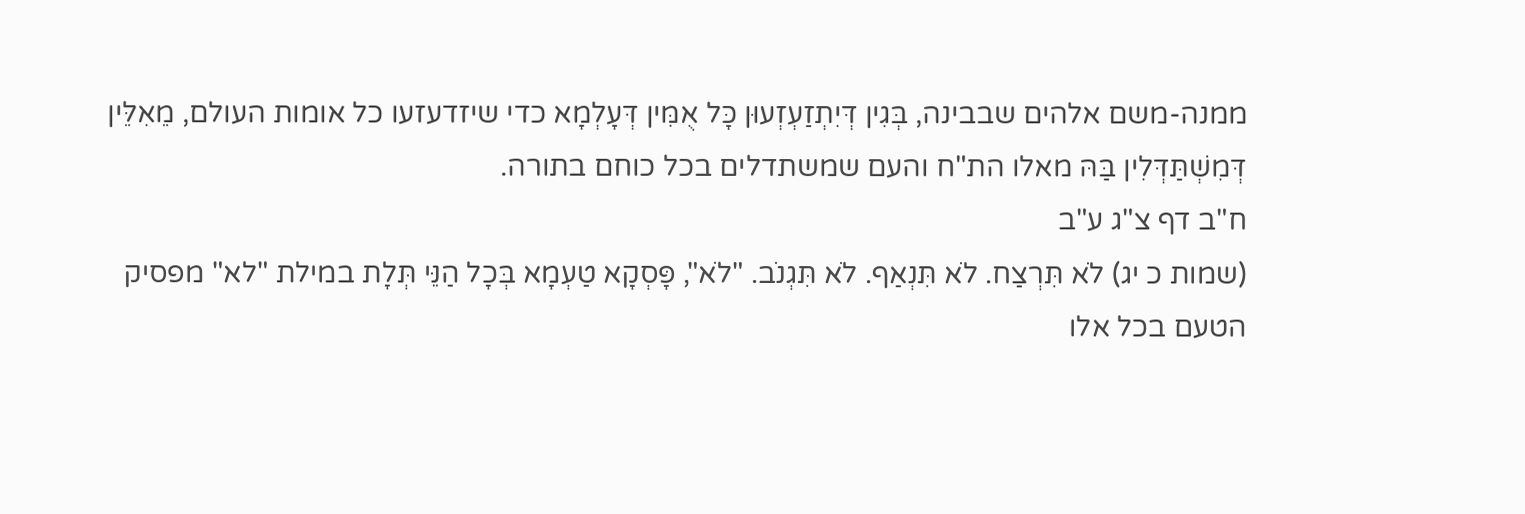ממנה-משם אלהים שבבינה, בְּגִין דְּיִתְזַעְזְעוּן כָּל אֻמִּין דְּעָלְמָא כדי שיזדעזעו כל אומות העולם, מֵאִלֵּין דְּמִשְׁתַּדְּלִין בַּהּ מאלו הת"ח והעם שמשתדלים בכל כוחם בתורה.
ח"ב דף צ"ג ע"ב
(שמות כ יג) לֹא תִּרְצַח. לֹא תִּנְאַף. לֹא תִּגְנֹב. "לֹא", פָּסְקָא טַעְמָא בְּכָל הַנֵּי תְּלָת במילת "לא" מפסיק הטעם בכל אלו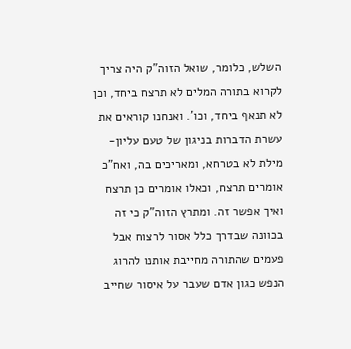השלש, כלומר, שואל הזוה"ק היה צריך לקרוא בתורה המלים לא תרצח ביחד, וכן לא תנאף ביחד, וכו'. ואנחנו קוראים את עשרת הדברות בניגון של טעם עליון-מילת לא בטרחא, ומאריכים בה, ואח"כ אומרים תרצח, וכאלו אומרים כן תרצח ואיך אפשר זה. ומתרץ הזוה"ק כי זה בכוונה שבדרך כלל אסור לרצוח אבל פעמים שהתורה מחייבת אותנו להרוג הנפש כגון אדם שעבר על איסור שחייב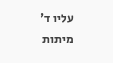עליו ד' מיתות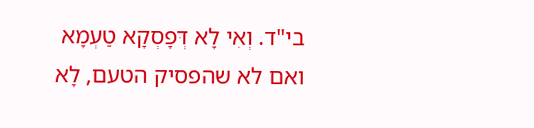בי"ד. וְאִי לָא דְּפָסְקָא טַעְמָא ואם לא שהפסיק הטעם, לָא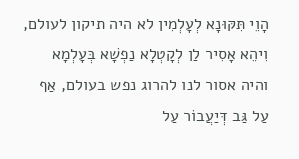הָוֵי תִּקּוּנָא לְעָלְמִין לא היה תיקון לעולם, וִיהֵא אָסִיר לַן לְקָטְלָא נַפְשָׁא בְּעָלְמָא והיה אסור לנו להרוג נפש בעולם, אַף עַל גַּב דְּיַעֲבוֹר עַל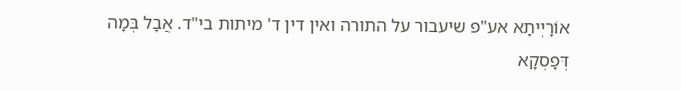אוֹרָיְיתָא אע"פ שיעבור על התורה ואין דין ד' מיתות בי"ד. אֲבָל בְּמָה דְּפָסְקָא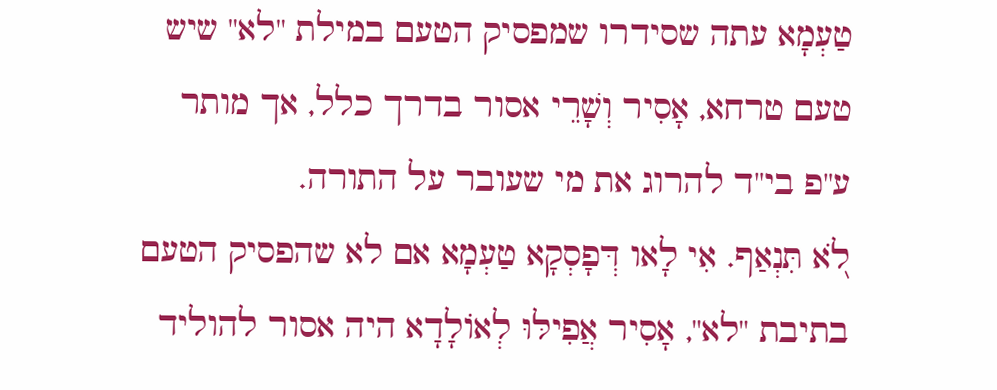טַעְמָא עתה שסידרו שמפסיק הטעם במילת "לא" שיש טעם טרחא, אָסִיר וְשָׁרֵי אסור בדרך כלל, אך מותר ע"פ בי"ד להרוג את מי שעובר על התורה.
לֹ֭א תִּנְאַף. אִי לָאו דְּפָסְקָא טַעְמָא אם לא שהפסיק הטעם בתיבת "לא", אָסִיר אֲפִילּוּ לְאוֹלָדָא היה אסור להוליד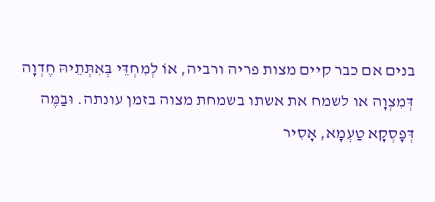בנים אם כבר קיים מצות פריה ורביה, אוֹ לְמִחְדֵּי בְּאִתְּתֵיהּ חֶדְוָה דְּמִצְוָה או לשמח את אשתו בשמחת מצוה בזמן עונתה. וּבַמֶּה דְּפָסְקָא טַעְמָא, אָסִיר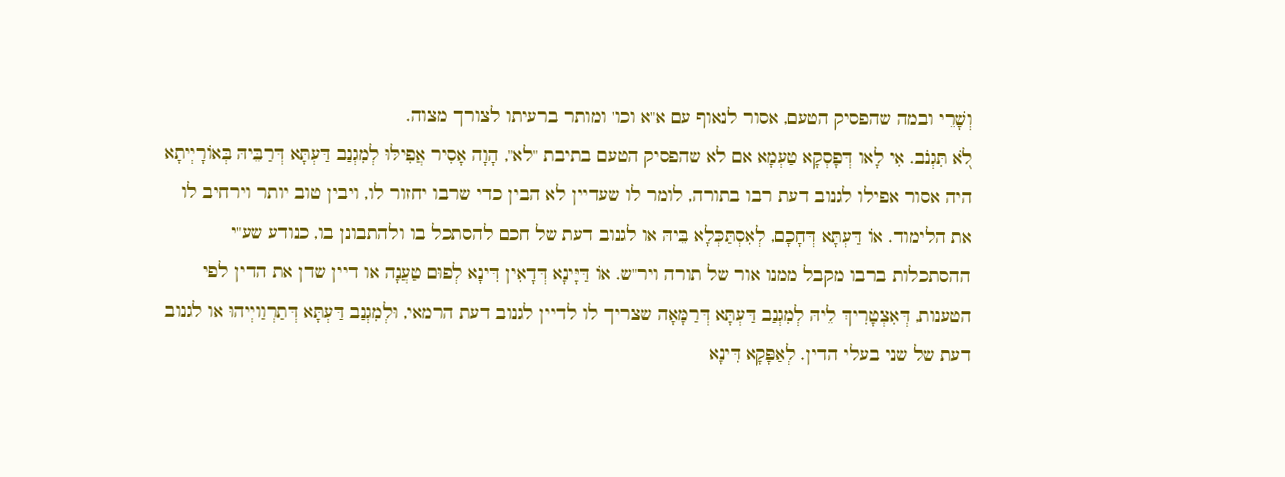וְשָׁרֵי ובמה שהפסיק הטעם, אסור לנאוף עם א"א וכו' ומותר ברעיתו לצורך מצוה.
לֹ֭א תִּגְנֹב. אִי לָאו דְּפָסְקָא טַעְמָא אם לא שהפסיק הטעם בתיבת "לא", הָוָה אָסִיר אֲפִילּוּ לְמִגְנַב דַּעְתָּא דְּרַבֵּיהּ בְּאוֹרָיְיתָא היה אסור אפילו לגנוב דעת רבו בתורה, לומר לו שעדיין לא הבין כדי שרבו יחזור לו, ויבין טוב יותר וירחיב לו את הלימוד. אוֹ דַּעְתָּא דְּחָכָם, לְאִסְתַּכְּלָא בֵּיהּ או לגנוב דעת של חכם להסתכל בו ולהתבונן בו, כנודע שע"י ההסתכלות ברבו מקבל ממנו אור של תורה ויר"ש. אוֹ דַּיָּינָא דְּדָאִין דִּינָא לְפוּם טַעֲנָה או דיין שדן את הדין לפי הטענות, דְּאִצְטָרִיךְ לֵיהּ לְמִגְנַב דַּעְתָּא דְּרַמָּאָה שצריך לו לדיין לגנוב דעת הרמאי, וּלְמִגְנַב דַּעְתָּא דְּתַרְוַויְיהוּ או לגנוב דעת של שני בעלי הדין. לְאַפָּקָא דִּינָא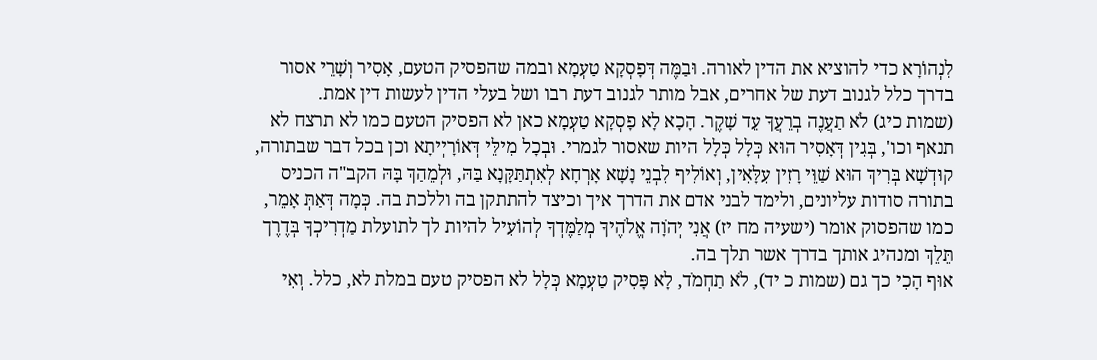לִנְהוֹרָא כדי להוציא את הדין לאורה. וּבַמֶּה דְּפָסְקָא טַעְמָא ובמה שהפסיק הטעם, אָסִיר וְשָׁרֵי אסור בדרך כלל לגנוב דעת של אחרים, אבל מותר לגנוב דעת רבו ושל בעלי הדין לעשות דין אמת.
(שמות כיג) לֹא תַעֲנֶה בְרֵעֲךָ עֵד שָׁקֶר. הָכָא לָא פָסְקָא טַעְמָא כאן לא הפסיק הטעם כמו לא תרצח לא תנאף וכו', בְּגִין דְּאָסִיר הוּא כְּלָל כְּלָל היות שאסור לגמרי. וּבְכָל מִילֵּי דְּאוֹרָיְיתָא וכן בכל דבר שבתורה, קוּדְשָׁא בְּרִיךְ הוּא שַׁוֵּי רָזִין עִלָּאִין, וְאוֹלִיף לִבְנֵי נָשָׁא אָרְחָא לְאִתְתַּקָּנָא בַּהּ, וּלְמֵהַךְ בָּהּ הקב"ה הכניס בתורה סודות עליונים, ולימד לבני אדם את הדרך איך וכיצד להתתקן בה וללכת בה. כְּמָה דְּאַתְּ אָמֵר, כמו שהפסוק אומר (ישעיה מח יז) אֲנִי יְהֹוָה אֱלֹהֶיךָ מְלַמֶּדְךָ לְהוֹעִיל להיות לך לתועלת מַדְרִיכְךָ בְּדֶרֶך תֵּלֵךְ ומנהיג אותך בדרך אשר תלך בה.
אוּף הָכִי כך גם (שמות כ יד), לֹא תַחְמֹד, לָא פָּסִיק טַעְמָא כְּלָל לא הפסיק טעם במלת לא, כלל. וְאִי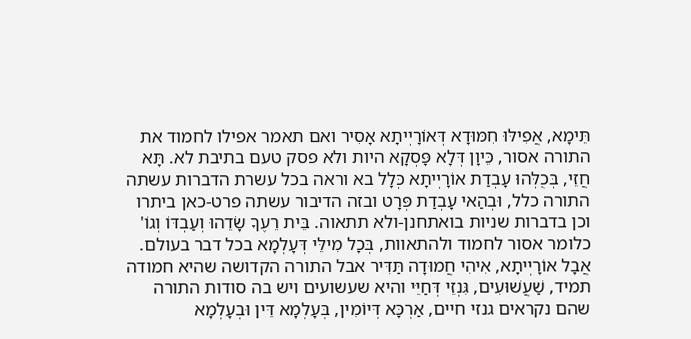תֵּימָא, אֲפִילּוּ חִמּוּדָא דְּאוֹרָיְיתָא אָסִיר ואם תאמר אפילו לחמוד את התורה אסור, כֵּיוָן דְּלָא פָּסְקָא היות ולא פסק טעם בתיבת לא. תָּא חֲזֵי, בְּכֻלְּהוּ עָבְדַת אוֹרָיְיתָא כְּלָל בא וראה בכל עשרת הדברות עשתה התורה כלל, וּבְהַאי עָבְדַת פְּרָט ובזה הדיבור עשתה פרט-כאן ביתרו וכן בדברות שניות בואתחנן-ולא תתאוה. בֵּית רֵעֶךָ שָׂדֵהוּ וְעַבְדּוֹ וְגוֹ' כלומר אסור לחמוד ולהתאוות, בְּכָל מִילֵּי דְּעָלְמָא בכל דבר בעולם. אֲבָל אוֹרָיְיתָא, אִיהִי חֲמוּדָה תַּדִּיר אבל התורה הקדושה שהיא חמודה תמיד, שַׁעֲשׁוּעִים, גִּנְזֵי דְּחַיֵּי והיא שעשועים ויש בה סודות התורה שהם נקראים גנזי חיים, אַרְכָּא דְּיוֹמִין, בְּעָלְמָא דֵּין וּבְעָלְמָא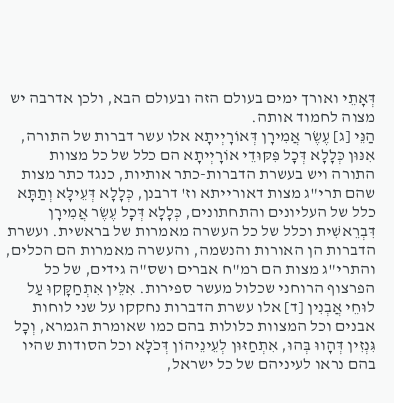דְּאָתֵי ואורך ימים בעולם הזה ובעולם הבא, ולכן אדרבה יש מצוה לחמוד אותה.
הַנֵּי [ג] עֶשֶׂר אֲמִירָן דְּאוֹרָיְיתָא אלו עשר דברות של התורה, אִנּוּן כְּלָלָא דְּכָל פִּקּוּדֵי אוֹרָיְיתָא הם כלל של כל מצוות התורה ויש בעשרת הדברות-כתר אותיות, כנגד כתר מצות שהם תרי"ג מצות דאורייתא וז' דרבנן, כְּלָלָא דְּעֵילָּא וְתַתָּא כלל של העליונים והתחתונים, כְּלָלָא דְּכָל עֶשֶׂר אֲמִירָן דִּבְרֵאשִׁית וכלל של כל העשרה מאמרות של בראשית. ועשרת הדברות הן האורות והנשמה, והעשרה מאמרות הם הכלים, והתרי"ג מצות הם רמ"ח אברים ושס"ה גידים, של כל הפרצוף הרוחני שכלול מעשר ספירות. אִלֵּין אִתְחַקָּקוּ עַל לוּחֵי אֲבְנִין [ד] אלו עשרת הדברות נחקקו על שני לוחות אבנים וכל המצוות כלולות בהם כמו שאומרת הגמרא, וְכָל גִּנְזִין דְּהָווּ בְּהוּ, אִתְחַזּוּן לְעֵינֵיהוֹן דְּכֹלָּא וכל הסודות שהיו בהם נראו לעיניהם של כל ישראל,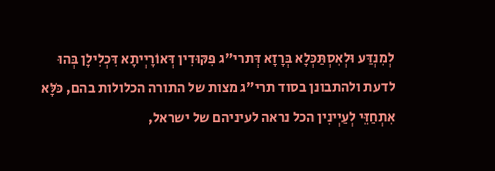לְמִנְדַּע וּלְאִסְתַּכְּלָא בְּרָזָא דְּתרי"ג פִּקּוּדִין דְּאוֹרָיְיתָא דִּכְלִילָן בְּהוּ לדעת ולהתבונן בסוד תרי"ג מצות של התורה הכלולות בהם, כֹּלָּא אִתְחַזֵּי לְעַיְינִין הכל נראה לעיניהם של ישראל,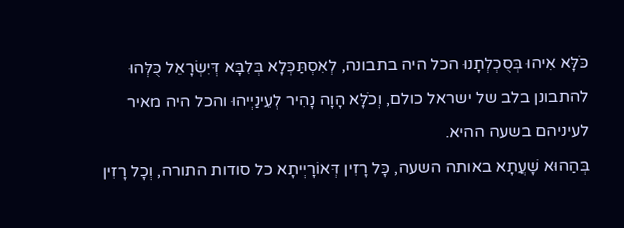כֹּלָּא אִיהוּ בְּסֻכְלְתָנוּ הכל היה בתבונה, לְאִסְתַּכְּלָא בְּלִבָּא דְּיִשְׂרָאֵל כֻּלְּהוּ להתבונן בלב של ישראל כולם, וְכֹלָּא הָוָה נָהִיר לְעֵינַיְיהוּ והכל היה מאיר לעיניהם בשעה ההיא.
בְּהַהוּא שָׁעֲתָא באותה השעה, כָּל רָזִין דְּאוֹרָיְיתָא כל סודות התורה, וְכָל רָזִין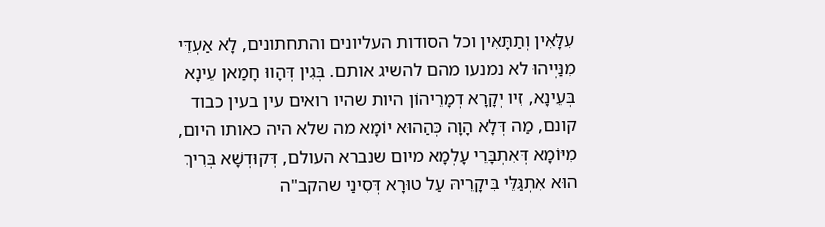עִלָּאִין וְתַתָּאִין וכל הסודות העליונים והתחתונים, לָא אַעְדֵּי מִנַּיְיהוּ לא נמנעו מהם להשיג אותם. בְּגִין דְּהָווּ חָמַאן עֵינָא בְּעֵינָא, זִיו יְקָרָא דְמָרֵיהוֹן היות שהיו רואים עין בעין כבוד קונם, מַה דְּלָא הָוָה כְּהַהוּא יוֹמָא מה שלא היה כאותו היום, מִיּוֹמָא דְּאִתְבָּרֵי עָלְמָא מיום שנברא העולם, דְּקוּדְשָׁא בְּרִיךְ הוּא אִתְגַּלֵּי בִּיקָרֵיהּ עַל טוּרָא דְּסִינַי שהקב"ה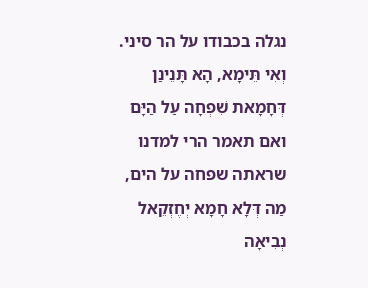נגלה בכבודו על הר סיני.
וְאִי תֵּימָא, הָא תָּנֵינַן דְּחָמָאת שִׁפְחָה עַל הַיָּם ואם תאמר הרי למדנו שראתה שפחה על הים, מַה דְּלָא חָמָא יְחֶזְקֵאל נְבִיאָה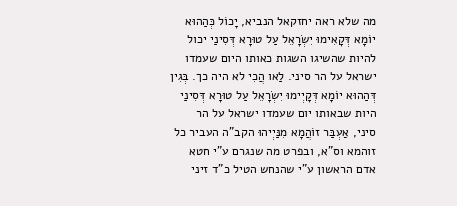מה שלא ראה יחזקאל הנביא, יָכוֹל כְּהַהוּא יוֹמָא דְּקָאִימוּ יִשְׂרָאֵל עַל טוּרָא דְּסִינַי יכול להיות שהשיגו השגות כאותו היום שעמדו ישראל על הר סיני. לַאו הֲכִי לא היה כך. בְּגִין דְּהַהוּא יוֹמָא דְּקָיְימוּ יִשְׂרָאֵל עַל טוּרָא דְּסִינַי היות שבאותו יום שעמדו ישראל על הר סיני, אַעְבַּר זוֹהֲמָא מִנַּיְיהוּ הקב"ה העביר כל זוהמא וס"א, ובפרט מה שנגרם ע"י חטא אדם הראשון ע"י שהנחש הטיל כ"ד זיני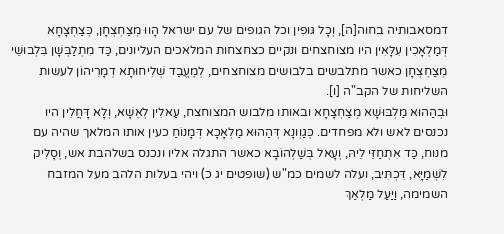דמסאבותיה בחוה[ה], וְכָל גּוּפִין וכל הגופים של עם ישראל הָווּ מְצַחְצְחָן, כְּצַחְצָחָא דְּמַלְאָכִין עִלָּאִין היו מצוחצחים ונקיים כצחצחות המלאכים העליונים, כַּד מִתְלַבְּשָׁן בִּלְבוּשֵׁי מְצַחְצְחָן כאשר מתלבשים בלבושים מצוחצחים, לְמֶעֱבַד שְׁלִיחוּתָא דְמָרֵיהוֹן לעשות השליחות של הקב"ה [ו].
וּבְהַהוּא מַלְבּוּשָׁא מְצַחְצָחָא ובאותו מלבוש המצוחצח, עַאלִין לְאֵשָׁא, וְלָא דָּחֲלִין היו נכנסים לאש ולא מפחדים. כְּגַוְונָא דְּהַהוּא מַלְאָכָא דְּמָנוֹחַ כעין אותו המלאך שהיה עם מנוח, כַּד אִתְחַזֵּי לֵיהּ, וְעָאל בְּשַׁלְהוֹבָא כאשר התגלה אליו ונכנס בשלהבת אש, וְסָלִיק לִשְׁמַיָּא, דִּכְתִּיב, ועלה לשמים כמ"ש (שופטים יג כ) ויהי בעלות הלהב מעל המזבח השמימה, וַיַּעַל מַלְאַךְ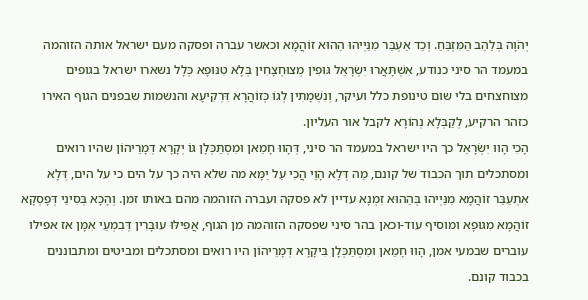יְהֹוָה בְּלַהַב הַמִּזְבֵּחַ. וְכַד אַעְבַּר מִנַּיְיהוּ הַהוּא זוֹהֲמָא וכאשר עברה ופסקה מעם ישראל אותה הזוהמה במעמד הר סיני כנודע, אִשְׁתָּאֲרוּ יִשְׂרָאֵל גּוּפִין מְצוּחְצָחִין בְּלָא טִנּוּפָא כְּלָל נשארו ישראל בגופים מצוחצחים בלי שום טינופת כלל ועיקר, וְנִשְׁמָתִין לְגוֹ כְּזוֹהֲרָא דִּרְקִיעָא והנשמות שבפנים הגוף האירו כזהר הרקיע, לְקַבְּלָא נְהוֹרָא לקבל אור העליון.
הָכִי הָווּ יִשְׂרָאֵל כך היו ישראל במעמד הר סיני, דְּהָווּ חָמַאן וּמִסְתַּכְּלָן גּוֹ יְקָרָא דְמָרֵיהוֹן שהיו רואים ומסתכלים תוך הכבוד של קונם, מַה דְּלָא הָוֵי הֲכִי עַל יַמָּא מה שלא היה כך על הים כי על הים, דְּלָא אִתְעַבַּר זוֹהֲמָא מִנַּיְיהוּ בְּהַהוּא זִמְנָא עדיין לא פסקה ועברה הזוהמה מהם באותו זמן. וְהָכָא בְּסִינַי דְּפָסְקָא זוֹהֲמָא מִגּוּפָא ומוסיף עוד-וכאן בהר סיני שפסקה הזוהמה מן הגוף, אֲפִילּוּ עוּבָּרִין דְּבִמְעֵי אִמָּן אז אפילו עוברים שבמעי אמן, הָווּ חָמַאן וּמִסְתַּכְּלָן בִּיקָרָא דְמָרֵיהוֹן היו רואים ומסתכלים ומביטים ומתבוננים בכבוד קונם.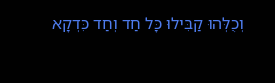וְכֻלְּהוּ קַבִּילוּ כָּל חַד וְחַד כִּדְקָא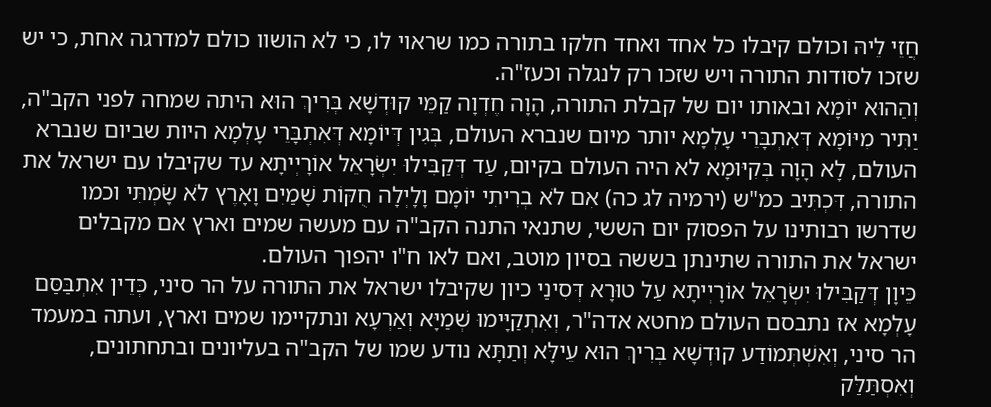חֲזֵי לֵיהּ וכולם קיבלו כל אחד ואחד חלקו בתורה כמו שראוי לו, כי לא הושוו כולם למדרגה אחת, כי יש שזכו לסודות התורה ויש שזכו רק לנגלה וכעז"ה.
וְהַהוּא יוֹמָא ובאותו יום של קבלת התורה, הָוָה חֶדְוָה קַמֵּי קוּדְשָׁא בְּרִיךְ הוּא היתה שמחה לפני הקב"ה, יַתִּיר מִיּוֹמָא דְּאִתְבָּרֵי עָלְמָא יותר מיום שנברא העולם, בְּגִין דְּיוֹמָא דְּאִתְבָּרֵי עָלְמָא היות שביום שנברא העולם, לָא הָוָה בְּקִיּוּמָא לא היה העולם בקיום, עַד דְּקַבִּילוּ יִשְׂרָאֵל אוֹרָיְיתָא עד שקיבלו עם ישראל את התורה, דִּכְתִּיב כמ"ש (ירמיה לג כה) אִם לֹא בְרִיתִי יוֹמָם וָלָיְלָה חֻקּוֹת שָׁמַיִם וָאָרֶץ לֹא שָׂמְתִּי וכמו שדרשו רבותינו על הפסוק יום הששי, שתנאי התנה הקב"ה עם מעשה שמים וארץ אם מקבלים ישראל את התורה שתינתן בששה בסיון מוטב, ואם לאו ח"ו יהפוך העולם.
כֵּיוָן דְּקַבִּילוּ יִשְׂרָאֵל אוֹרָיְיתָא עַל טוּרָא דְּסִינַי כיון שקיבלו ישראל את התורה על הר סיני, כְּדֵין אִתְבַּסַּם עָלְמָא אז נתבסם העולם מחטא אדה"ר, וְאִתְקַיָּימוּ שְׁמַיָּא וְאַרְעָא ונתקיימו שמים וארץ, ועתה במעמד הר סיני, וְאִשְׁתְּמוֹדַע קוּדְשָׁא בְּרִיךְ הוּא עֵילָּא וְתַתָּא נודע שמו של הקב"ה בעליונים ובתחתונים, וְאִסְתַּלַּק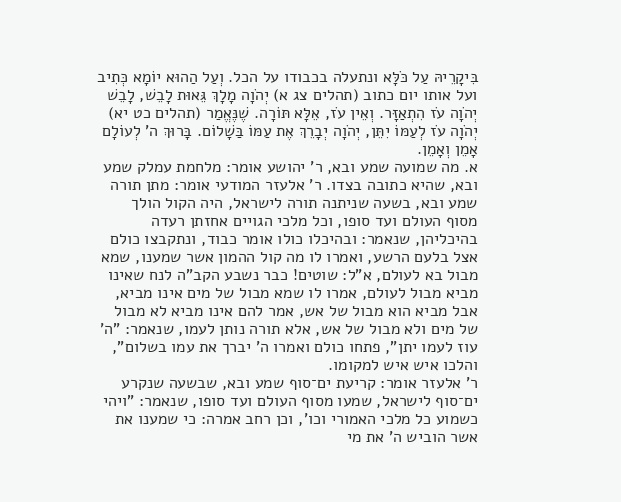בִּיקָרֵיהּ עַל כֹּלָּא ונתעלה בכבודו על הכל. וְעַל הַהוּא יוֹמָא כְּתִיב ועל אותו יום כתוב (תהלים צג א) יְהֹוָה מָלָךְ גֵּאוּת לָבֵשׁ, לָבֵשׁ יְהֹוָה עֹז הִתְאַזָּר. וְאֵין עֹז, אֵלָּא תּוֹרָה. שֶׁנֶּאֱמַר (תהלים כט יא) יְהֹוָה עֹז לְעַמּוֹ יִתֵּן, יְהֹוָה יְבָרֵךְ אֶת עַמּוֹ בַּשָׁלוֹם. בָּרוּךְ ה' לְעוֹלָם אָמֵן וְאָמֵן.
א. מה שמועה שמע ובא, ר' יהושע אומר: מלחמת עמלק שמע ובא, שהיא כתובה בצדו. ר' אלעזר המודעי אומר: מתן תורה שמע ובא, בשעה שניתנה תורה לישראל, היה הקול הולך מסוף העולם ועד סופו, וכל מלכי הגויים אחזתן רעדה בהיכליהן, שנאמר: ובהיכלו כולו אומר כבוד, ונתקבצו כולם אצל בלעם הרשע, ואמרו לו מה קול ההמון אשר שמענו, שמא מבול בא לעולם, א"ל: שוטים! כבר נשבע הקב"ה לנח שאינו מביא מבול לעולם, אמרו לו שמא מבול של מים אינו מביא, אבל מביא הוא מבול של אש, אמר להם אינו מביא לא מבול של מים ולא מבול של אש, אלא תורה נותן לעמו, שנאמר: "ה' עוז לעמו יתן", פתחו כולם ואמרו ה' יברך את עמו בשלום", והלכו איש איש למקומו.
ר' אלעזר אומר: קריעת ים־סוף שמע ובא, שבשעה שנקרע ים־סוף לישראל, שמעו מסוף העולם ועד סופו, שנאמר: "ויהי כשמוע כל מלכי האמורי וכו', וכן רחב אמרה: כי שמענו את אשר הוביש ה' את מי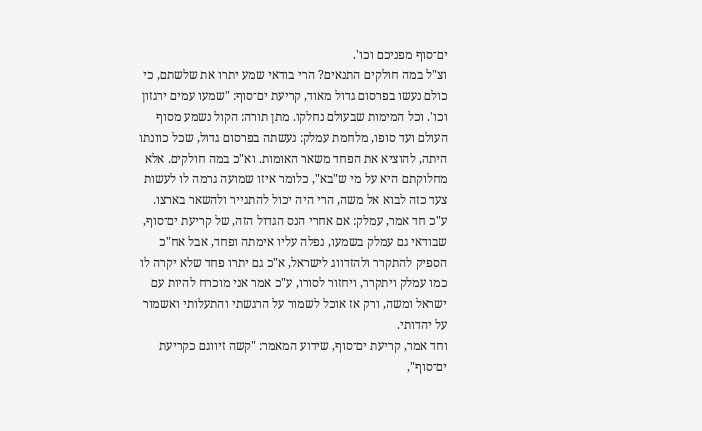ים־סוף מפניכם וכו'.
וצ"ל במה חולקים התנאים? הרי בודאי שמע יתרו את שלשתם, כי כולם נעשו בפרסום גדול מאוד, קריעת ים־סוף: "שמעו עמים ירגזון וכו'. וכל המימות שבעולם נחלקו. מתן תורה: הקול נשמע מסוף העולם ועד סופו, מלחמת עמלק: נעשתה בפרסום גדול, שכל כוונתו היתה, להוציא את הפחד משאר האומות. וא"כ במה חולקים. אלא מחלוקתם היא על מי ש"בא", כלומר איזו שמועה גרמה לו לעשות צעד כזה לבוא אל משה, הרי היה יכול להתגייר ולהשאר בארצו.
ע"כ חד אמר, עמלק: אם אחרי הנס הגדול הזה, של קריעת ים־סוף, שבודאי גם עמלק בשמעו, נפלה עליו אימתה ופחד, אבל אח"כ הספיק להתקרר ולהזדווג לישראל, א"כ גם יתרו פחד שלא יקרה לו כמו עמלק ויתקרר, ויחזור לסורו, ע"כ אמר אני מוכרח להיות עם ישראל ומשה, ורק אז אוכל לשמור על הרגשתי והתעלותי ואשמור על יהדותי.
וחד אמר, קריעת ים־סוף, שידוע המאמר: "קשה זיווגם כקריעת ים־סוף",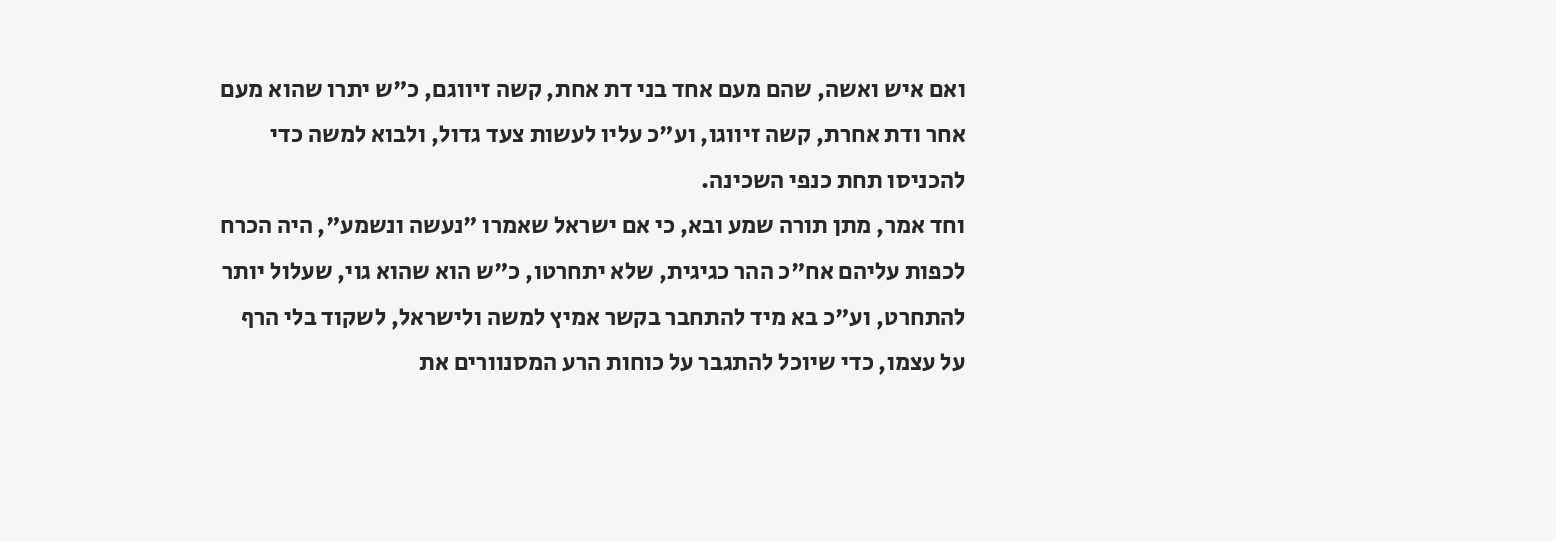ואם איש ואשה, שהם מעם אחד בני דת אחת, קשה זיווגם, כ"ש יתרו שהוא מעם אחר ודת אחרת, קשה זיווגו, וע"כ עליו לעשות צעד גדול, ולבוא למשה כדי להכניסו תחת כנפי השכינה.
וחד אמר, מתן תורה שמע ובא, כי אם ישראל שאמרו "נעשה ונשמע", היה הכרח לכפות עליהם אח"כ ההר כגיגית, שלא יתחרטו, כ"ש הוא שהוא גוי, שעלול יותר להתחרט, וע"כ בא מיד להתחבר בקשר אמיץ למשה ולישראל, לשקוד בלי הרף על עצמו, כדי שיוכל להתגבר על כוחות הרע המסנוורים את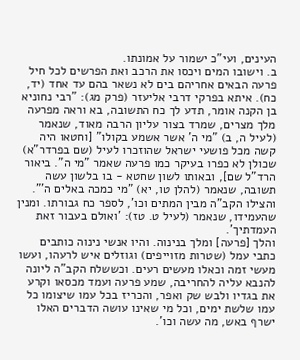העינים, ועי"כ ישמור על אמונתו.
ב. וישובו המים ויכסו את הרכב ואת הפרשים לכל חיל פרעה הבאים אחריהם בים לא נשאר בהם עד אחד (יד, כח). איתא בפרקי דרבי אליעזר (פרק מג): "רבי נחוניא בן הקנה אומר, תדע לך כח התשובה, בא וראה מפרעה מלך מצרים, שמרד בצור עליון הרבה מאוד, שנאמר (לעיל ה, ב) "מי ה' אשר אשמע בקולו" [וחטאו היה קשה מכל פושעי ישראל שהוזכרו לעיל (שם בפרדר"א) שכולן לא כפרו בעיקר כמו פרעה שאמר "מי ה". ביאור הרד"ל שם], ובאותו לשון שחטא - בו בלשון עשה תשובה, שנאמר (להלן טו, יא) "מי כמכה באלים ה'". והצילו הקב"ה מבין המתים וכו', לספר כח גבורתו. ומנין שהעמידו, שנאמר (לעיל ט. טז): 'ואולם בעבור זאת העמדתיך'.
והלך [פרעה] ומלך בנינוה. והיו אנשי נינוה כותבים כתבי עמל (שטרות מזוייפים) וגוזלים איש לרעהו, ועשו מעשי זמה וכאלו מעשים רעים. וכששלח הקב"ה ליונה להנבא עליה להחריבה, שמע פרעה ועמד מכסאו וקרע את בגדיו ולבש שק ואפר, והכריז בכל עמו שיצומו כל עמו שלשת ימים, וכל מי שאינו עושה הדברים האלו ישרף באש, מה עשה וכו'.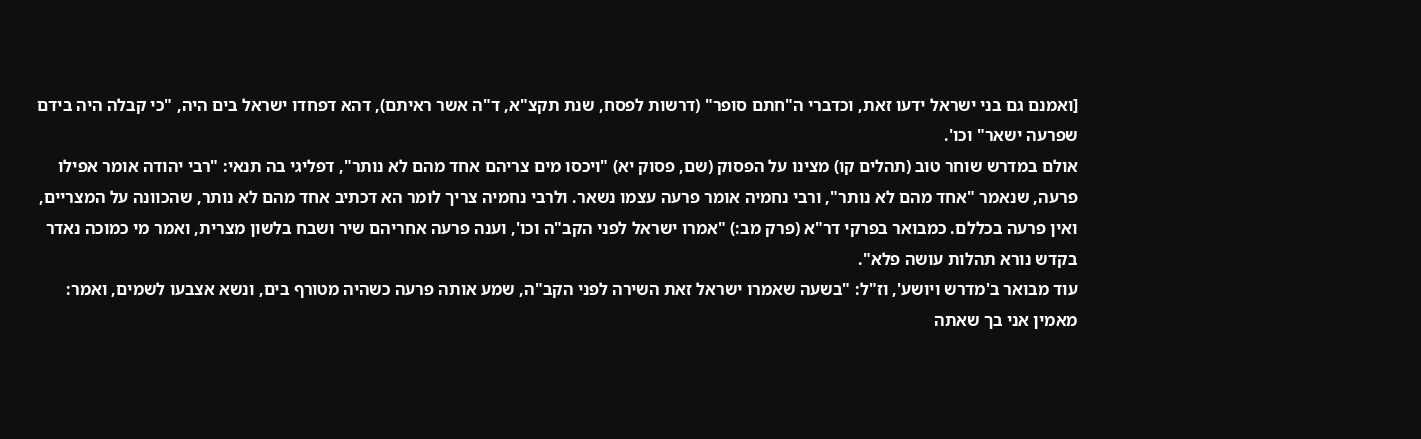[ואמנם גם בני ישראל ידעו זאת, וכדברי ה"חתם סופר" (דרשות לפסח, שנת תקצ"א, ד"ה אשר ראיתם), דהא דפחדו ישראל בים היה, "כי קבלה היה בידם שפרעה ישאר" וכו'.
אולם במדרש שוחר טוב (תהלים קו) מצינו על הפסוק (שם, פסוק יא) "ויכסו מים צריהם אחד מהם לא נותר", דפליגי בה תנאי: "רבי יהודה אומר אפילו פרעה, שנאמר "אחד מהם לא נותר", ורבי נחמיה אומר פרעה עצמו נשאר. ולרבי נחמיה צריך לומר הא דכתיב אחד מהם לא נותר, שהכוונה על המצריים, ואין פרעה בכללם. כמבואר בפרקי דר"א (פרק מב:) "אמרו ישראל לפני הקב"ה וכו', וענה פרעה אחריהם שיר ושבח בלשון מצרית, ואמר מי כמוכה נאדר בקדש נורא תהלות עושה פלא".
עוד מבואר ב'מדרש ויושע', וז"ל: "בשעה שאמרו ישראל זאת השירה לפני הקב"ה, שמע אותה פרעה כשהיה מטורף בים, ונשא אצבעו לשמים, ואמר: מאמין אני בך שאתה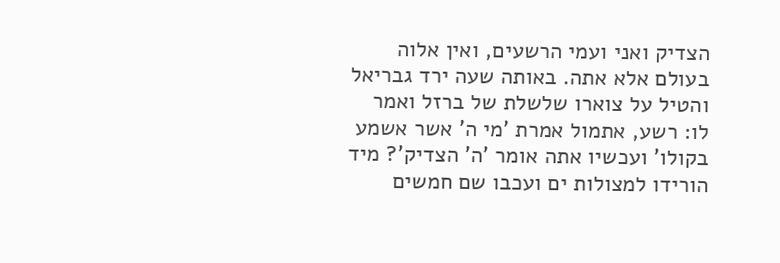הצדיק ואני ועמי הרשעים, ואין אלוה בעולם אלא אתה. באותה שעה ירד גבריאל והטיל על צוארו שלשלת של ברזל ואמר לו: רשע, אתמול אמרת 'מי ה' אשר אשמע בקולו' ועכשיו אתה אומר 'ה' הצדיק'? מיד הורידו למצולות ים ועכבו שם חמשים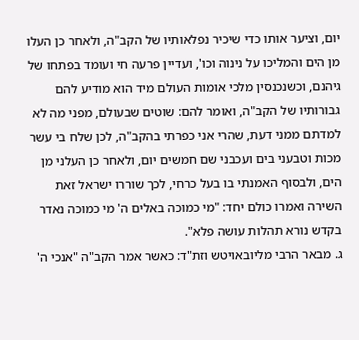יום, וציער אותו כדי שיכיר נפלאותיו של הקב"ה, ולאחר כן העלו מן הים והמליכו על נינוה וכו', ועדיין פרעה חי ועומד בפתחו של גיהנם, וכשנכנסין מלכי אומות העולם מיד הוא מודיע להם גבורותיו של הקב"ה, ואומר להם: שוטים שבעולם, מפני מה לא למדתם ממני דעת, שהרי אני כפרתי בהקב"ה, לכן שלח בי עשר מכות וטבעני בים ועכבני שם חמשים יום, ולאחר כן העלני מן הים, ולבסוף האמנתי בו בעל כרחי, לכך שוררו ישראל זאת השירה ואמרו כולם יחד: "מי כמוכה באלים ה' מי כמוכה נאדר בקדש נורא תהלות עושה פלא".
ג. מבאר הרבי מליובאויטש וזת"ד: כאשר אמר הקב"ה "אנכי ה'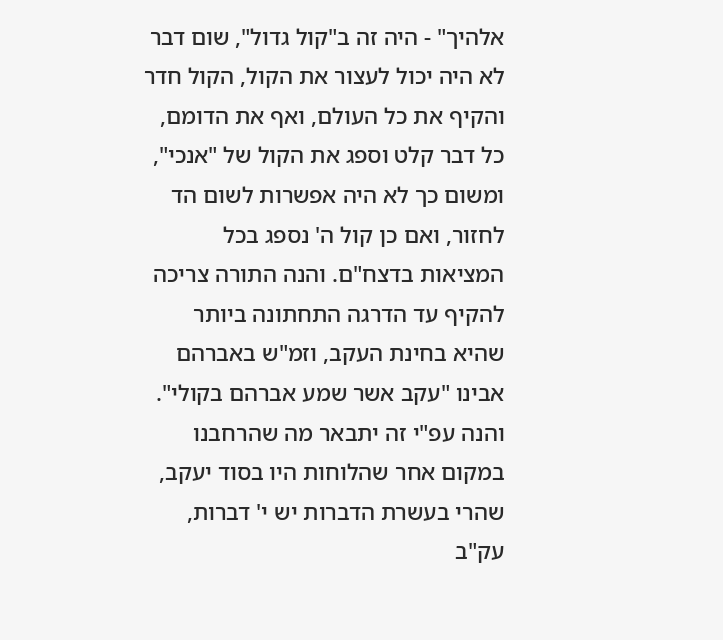אלהיך" - היה זה ב"קול גדול", שום דבר לא היה יכול לעצור את הקול, הקול חדר והקיף את כל העולם, ואף את הדומם, כל דבר קלט וספג את הקול של "אנכי", ומשום כך לא היה אפשרות לשום הד לחזור, ואם כן קול ה' נספג בכל המציאות בדצח"ם. והנה התורה צריכה להקיף עד הדרגה התחתונה ביותר שהיא בחינת העקב, וזמ"ש באברהם אבינו "עקב אשר שמע אברהם בקולי". והנה עפ"י זה יתבאר מה שהרחבנו במקום אחר שהלוחות היו בסוד יעקב, שהרי בעשרת הדברות יש י' דברות, עק"ב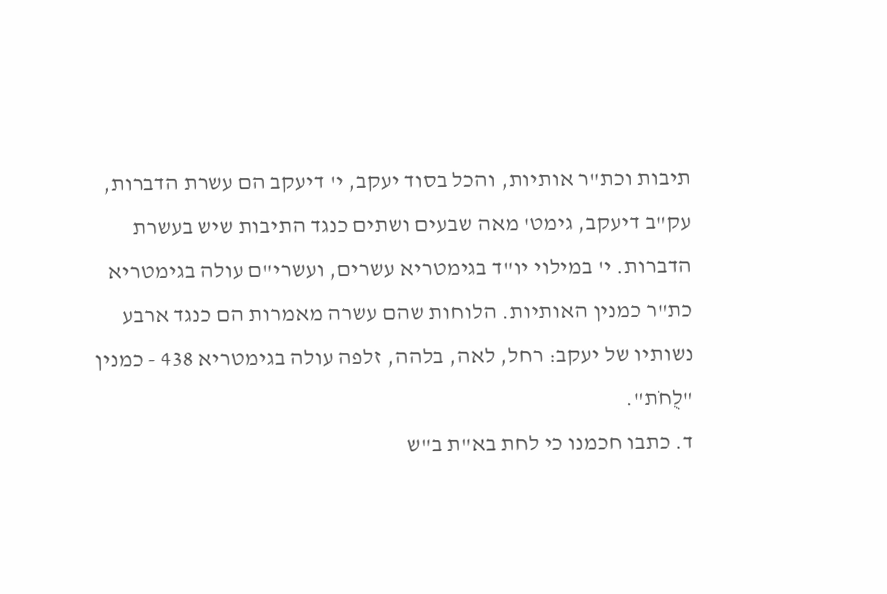תיבות וכת"ר אותיות, והכל בסוד יעקב, י' דיעקב הם עשרת הדברות, עק"ב דיעקב, גימט' מאה שבעים ושתים כנגד התיבות שיש בעשרת הדברות. י' במילוי יו"ד בגימטריא עשרים, ועשרי"ם עולה בגימטריא כת"ר כמנין האותיות. הלוחות שהם עשרה מאמרות הם כנגד ארבע נשותיו של יעקב: רחל, לאה, בלהה, זלפה עולה בגימטריא 438 - כמנין "לֻחֹת".
ד. כתבו חכמנו כי לחת בא"ת ב"ש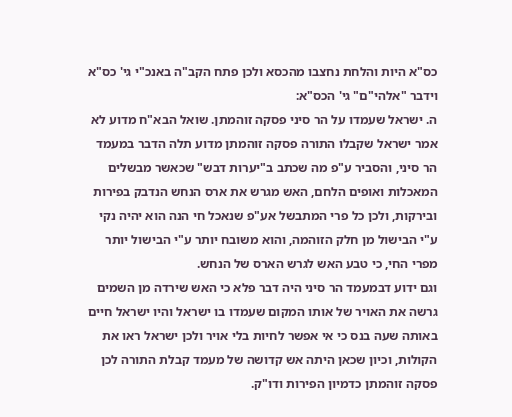כס"א היות והלחת נחצבו מהכסא ולכן פתח הקב"ה באנכ"י גי' כס"א וידבר "אלהי"ם" גי' הכס"א:
ה. ישראל שעמדו על הר סיני פסקה זוהמתן. שואל הבא"ח מדוע לא אמר ישראל שקבלו התורה פסקה זוהמתן מדוע תלה הדבר במעמד הר סיני, והסביר ע"פ מה שכתב ב"יערות דבש" שכאשר מבשלים המאכלות ואופים הלחם, האש מגרש את ארס הנחש הנדבק בפירות ובירקות, ולכן כל פרי המתבשל אע"פ שנאכל חי הנה הוא יהיה נקי ע"י הבישול מן חלק הזוהמה, והוא משובח יותר ע"י הבישול יותר מפרי החי, כי טבע האש לגרש הארס של הנחש.
וגם ידוע דבמעמד הר סיני היה דבר פלא כי האש שירדה מן השמים גרשה את האויר של אותו המקום שעמדו בו ישראל והיו ישראל חיים באותה שעה בנס כי אי אפשר לחיות בלי אויר ולכן ישראל ראו את הקולות, וכיון שכאן היתה אש קדושה של מעמד קבלת התורה לכן פסקה זוהמתן כדמיון הפירות ודו"ק.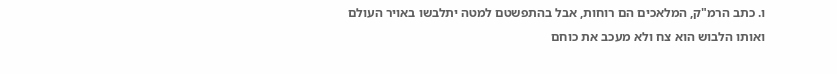ו. כתב הרמ"ק, המלאכים הם רוחות, אבל בהתפשטם למטה יתלבשו באויר העולם ואותו הלבוש הוא צח ולא מעכב את כוחם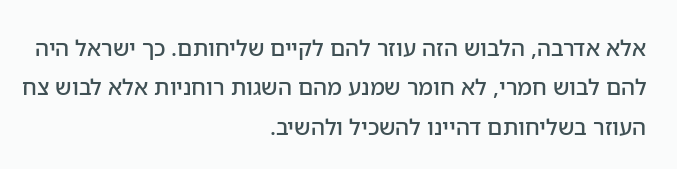אלא אדרבה, הלבוש הזה עוזר להם לקיים שליחותם. כך ישראל היה להם לבוש חמרי, לא חומר שמנע מהם השגות רוחניות אלא לבוש צח העוזר בשליחותם דהיינו להשכיל ולהשיב.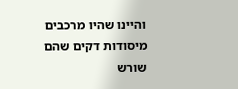והיינו שהיו מרכבים מיסודות דקים שהם שורש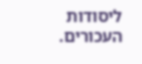ליסודות העכורים.